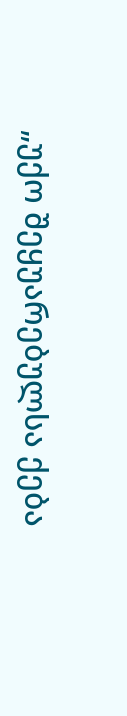„უქო შეყუარებულსა ქება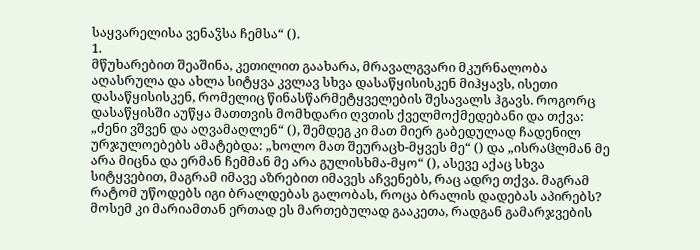საყვარელისა ვენაჴსა ჩემსა“ ().
1.
მწუხარებით შეაშინა, კეთილით გაახარა, მრავალგვარი მკურნალობა აღასრულა და ახლა სიტყვა კვლავ სხვა დასაწყისისკენ მიჰყავს, ისეთი დასაწყისისკენ, რომელიც წინასწარმეტყველების შესავალს ჰგავს. როგორც დასაწყისში აუწყა მათთვის მომხდარი ღვთის ქველმოქმედებანი და თქვა: „ძენი ვშვენ და აღვამაღლენ“ (), შემდეგ კი მათ მიერ გაბედულად ჩადენილ ურჯულოებებს ამატებდა: „ხოლო მათ შეურაცხ-მყვეს მე“ () და „ისრაჱლმან მე არა მიცნა და ერმან ჩემმან მე არა გულისხმა-მყო“ (), ასევე აქაც სხვა სიტყვებით, მაგრამ იმავე აზრებით იმავეს აჩვენებს, რაც ადრე თქვა. მაგრამ რატომ უწოდებს იგი ბრალდებას გალობას, როცა ბრალის დადებას აპირებს? მოსემ კი მარიამთან ერთად ეს მართებულად გააკეთა, რადგან გამარჯვების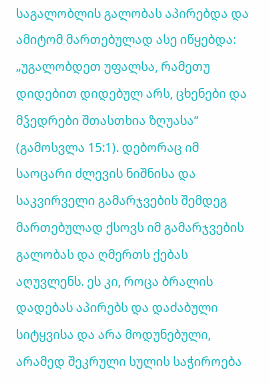საგალობლის გალობას აპირებდა და ამიტომ მართებულად ასე იწყებდა: „უგალობდეთ უფალსა, რამეთუ დიდებით დიდებულ არს, ცხენები და მჴედრები შთასთხია ზღუასა“ (გამოსვლა 15:1). დებორაც იმ საოცარი ძლევის ნიშნისა და საკვირველი გამარჯვების შემდეგ მართებულად ქსოვს იმ გამარჯვების გალობას და ღმერთს ქებას აღუვლენს. ეს კი, როცა ბრალის დადებას აპირებს და დაძაბული სიტყვისა და არა მოდუნებული, არამედ შეკრული სულის საჭიროება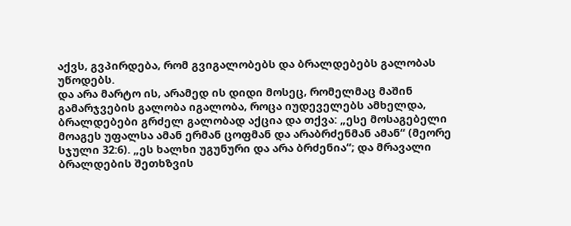აქვს, გვპირდება, რომ გვიგალობებს და ბრალდებებს გალობას უწოდებს.
და არა მარტო ის, არამედ ის დიდი მოსეც, რომელმაც მაშინ გამარჯვების გალობა იგალობა, როცა იუდეველებს ამხელდა, ბრალდებები გრძელ გალობად აქცია და თქვა: „ესე მოსაგებელი მოაგეს უფალსა ამან ერმან ცოფმან და არაბრძენმან ამან“ (მეორე სჯული 32:6). „ეს ხალხი უგუნური და არა ბრძენია“; და მრავალი ბრალდების შეთხზვის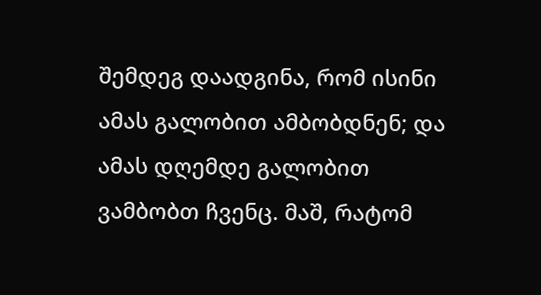შემდეგ დაადგინა, რომ ისინი ამას გალობით ამბობდნენ; და ამას დღემდე გალობით ვამბობთ ჩვენც. მაშ, რატომ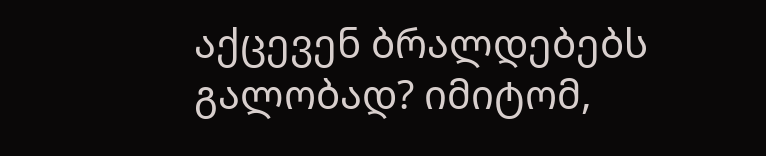აქცევენ ბრალდებებს გალობად? იმიტომ,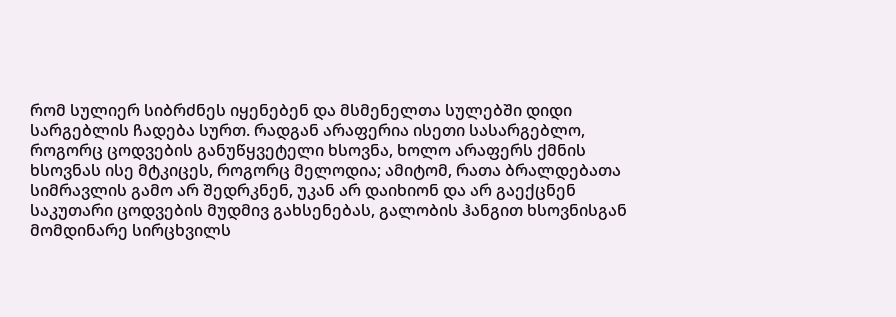რომ სულიერ სიბრძნეს იყენებენ და მსმენელთა სულებში დიდი სარგებლის ჩადება სურთ. რადგან არაფერია ისეთი სასარგებლო, როგორც ცოდვების განუწყვეტელი ხსოვნა, ხოლო არაფერს ქმნის ხსოვნას ისე მტკიცეს, როგორც მელოდია; ამიტომ, რათა ბრალდებათა სიმრავლის გამო არ შედრკნენ, უკან არ დაიხიონ და არ გაექცნენ საკუთარი ცოდვების მუდმივ გახსენებას, გალობის ჰანგით ხსოვნისგან მომდინარე სირცხვილს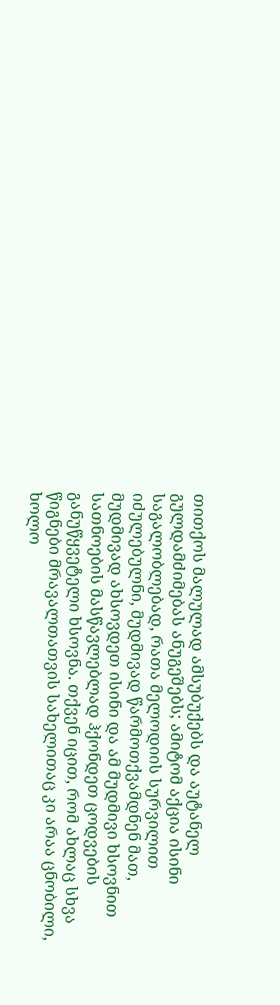თითქოს მალულად ამსუბუქებს და აუტანელ გულდამძიმებას ანუგეშებს; ამიტომ აქცია ისინი საგალობლებად, რათა მელოდიის სურვილით იძულებულნი, მუდმივად წარმოთქვამდნენ მათ, მუდმივად ახსოვდეთ ისინი და ამ მუდმივი ხსოვნით სათნოების მასწავლებლად ჰქონდეთ ცოდვების განუწყვეტელი ხსოვნა. თქვენ იცით, რომ ახლაც სხვა წიგნები მრავალთათვის სახელითაც კი არაა ცნობილი, ხოლო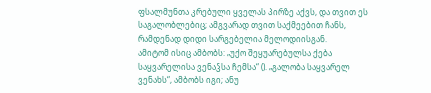ფსალმუნთა კრებული ყველას პირზე აქვს, და თვით ეს საგალობლებიც; ამგვარად თვით საქმეებით ჩანს, რამდენად დიდი სარგებელია მელოდიისგან.
ამიტომ ისიც ამბობს: „უქო შეყუარებულსა ქება საყვარელისა ვენაჴსა ჩემსა“ (). „გალობა საყვარელ ვენახს“, ამბობს იგი; ანუ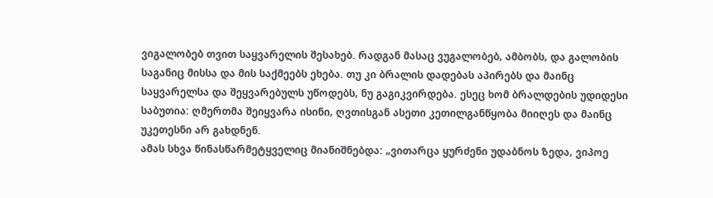ვიგალობებ თვით საყვარელის შესახებ. რადგან მასაც ვუგალობებ, ამბობს, და გალობის საგანიც მისსა და მის საქმეებს ეხება. თუ კი ბრალის დადებას აპირებს და მაინც საყვარელსა და შეყვარებულს უწოდებს, ნუ გაგიკვირდება. ესეც ხომ ბრალდების უდიდესი საბუთია: ღმერთმა შეიყვარა ისინი, ღვთისგან ასეთი კეთილგანწყობა მიიღეს და მაინც უკეთესნი არ გახდნენ.
ამას სხვა წინასწარმეტყველიც მიანიშნებდა: „ვითარცა ყურძენი უდაბნოს ზედა, ვიპოე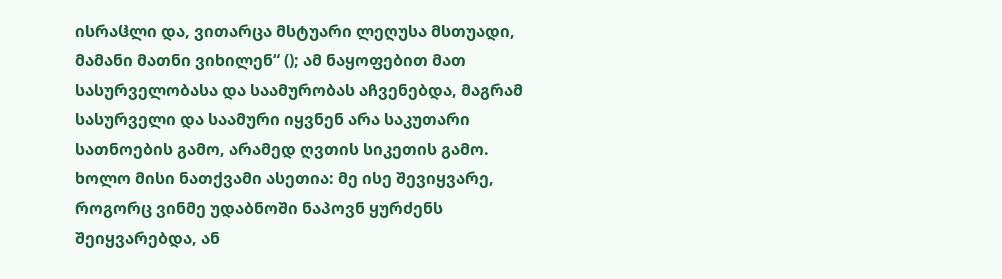ისრაჱლი და, ვითარცა მსტუარი ლეღუსა მსთუადი, მამანი მათნი ვიხილენ“ (); ამ ნაყოფებით მათ სასურველობასა და საამურობას აჩვენებდა, მაგრამ სასურველი და საამური იყვნენ არა საკუთარი სათნოების გამო, არამედ ღვთის სიკეთის გამო. ხოლო მისი ნათქვამი ასეთია: მე ისე შევიყვარე, როგორც ვინმე უდაბნოში ნაპოვნ ყურძენს შეიყვარებდა, ან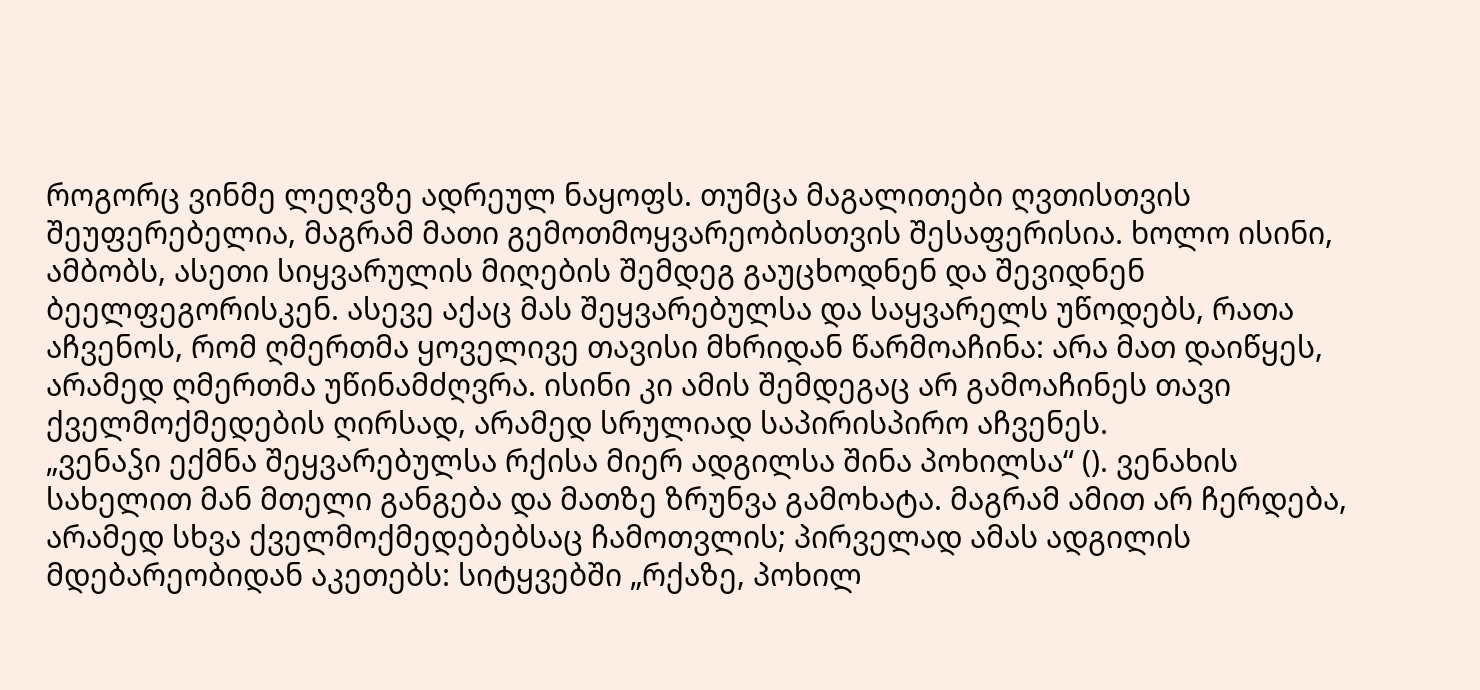როგორც ვინმე ლეღვზე ადრეულ ნაყოფს. თუმცა მაგალითები ღვთისთვის შეუფერებელია, მაგრამ მათი გემოთმოყვარეობისთვის შესაფერისია. ხოლო ისინი, ამბობს, ასეთი სიყვარულის მიღების შემდეგ გაუცხოდნენ და შევიდნენ ბეელფეგორისკენ. ასევე აქაც მას შეყვარებულსა და საყვარელს უწოდებს, რათა აჩვენოს, რომ ღმერთმა ყოველივე თავისი მხრიდან წარმოაჩინა: არა მათ დაიწყეს, არამედ ღმერთმა უწინამძღვრა. ისინი კი ამის შემდეგაც არ გამოაჩინეს თავი ქველმოქმედების ღირსად, არამედ სრულიად საპირისპირო აჩვენეს.
„ვენაჴი ექმნა შეყვარებულსა რქისა მიერ ადგილსა შინა პოხილსა“ (). ვენახის სახელით მან მთელი განგება და მათზე ზრუნვა გამოხატა. მაგრამ ამით არ ჩერდება, არამედ სხვა ქველმოქმედებებსაც ჩამოთვლის; პირველად ამას ადგილის მდებარეობიდან აკეთებს: სიტყვებში „რქაზე, პოხილ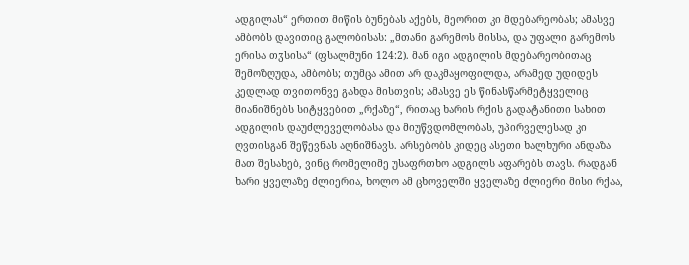ადგილას“ ერთით მიწის ბუნებას აქებს, მეორით კი მდებარეობას; ამასვე ამბობს დავითიც გალობისას: „მთანი გარემოს მისსა, და უფალი გარემოს ერისა თჳსისა“ (ფსალმუნი 124:2). მან იგი ადგილის მდებარეობითაც შემოზღუდა, ამბობს; თუმცა ამით არ დაკმაყოფილდა, არამედ უდიდეს კედლად თვითონვე გახდა მისთვის; ამასვე ეს წინასწარმეტყველიც მიანიშნებს სიტყვებით „რქაზე“, რითაც ხარის რქის გადატანითი სახით ადგილის დაუძლეველობასა და მიუწვდომლობას, უპირველესად კი ღვთისგან შეწევნას აღნიშნავს. არსებობს კიდეც ასეთი ხალხური ანდაზა მათ შესახებ, ვინც რომელიმე უსაფრთხო ადგილს აფარებს თავს. რადგან ხარი ყველაზე ძლიერია, ხოლო ამ ცხოველში ყველაზე ძლიერი მისი რქაა,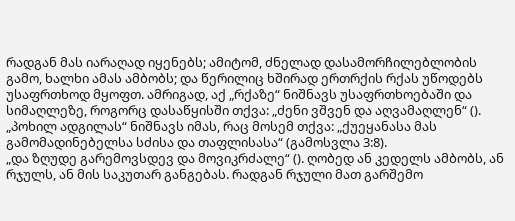რადგან მას იარაღად იყენებს; ამიტომ, ძნელად დასამორჩილებლობის გამო, ხალხი ამას ამბობს; და წერილიც ხშირად ერთრქის რქას უწოდებს უსაფრთხოდ მყოფთ. ამრიგად, აქ „რქაზე“ ნიშნავს უსაფრთხოებაში და სიმაღლეზე, როგორც დასაწყისში თქვა: „ძენი ვშვენ და აღვამაღლენ“ (). „პოხილ ადგილას“ ნიშნავს იმას, რაც მოსემ თქვა: „ქუეყანასა მას გამომადინებელსა სძისა და თაფლისასა“ (გამოსვლა 3:8).
„და ზღუდე გარემოვსდევ და მოვიკრძალე“ (). ღობედ ან კედელს ამბობს, ან რჯულს, ან მის საკუთარ განგებას. რადგან რჯული მათ გარშემო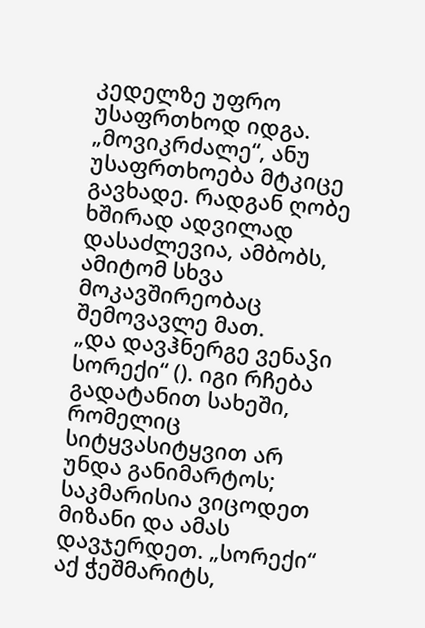კედელზე უფრო უსაფრთხოდ იდგა. „მოვიკრძალე“, ანუ უსაფრთხოება მტკიცე გავხადე. რადგან ღობე ხშირად ადვილად დასაძლევია, ამბობს, ამიტომ სხვა მოკავშირეობაც შემოვავლე მათ.
„და დავჰნერგე ვენაჴი სორექი“ (). იგი რჩება გადატანით სახეში, რომელიც სიტყვასიტყვით არ უნდა განიმარტოს; საკმარისია ვიცოდეთ მიზანი და ამას დავჯერდეთ. „სორექი“ აქ ჭეშმარიტს,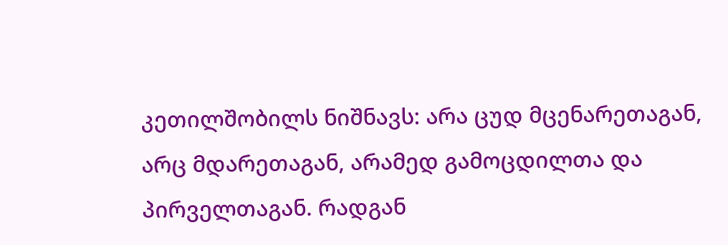კეთილშობილს ნიშნავს: არა ცუდ მცენარეთაგან, არც მდარეთაგან, არამედ გამოცდილთა და პირველთაგან. რადგან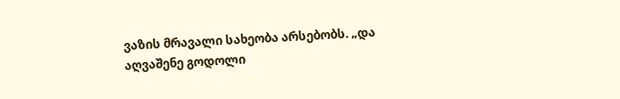ვაზის მრავალი სახეობა არსებობს. „და აღვაშენე გოდოლი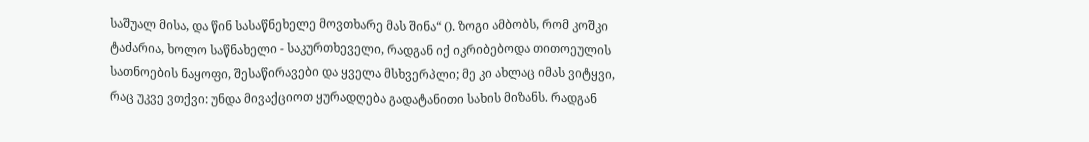საშუალ მისა, და წინ სასაწნეხელე მოვთხარე მას შინა“ (). ზოგი ამბობს, რომ კოშკი ტაძარია, ხოლო საწნახელი - საკურთხეველი, რადგან იქ იკრიბებოდა თითოეულის სათნოების ნაყოფი, შესაწირავები და ყველა მსხვერპლი; მე კი ახლაც იმას ვიტყვი, რაც უკვე ვთქვი: უნდა მივაქციოთ ყურადღება გადატანითი სახის მიზანს. რადგან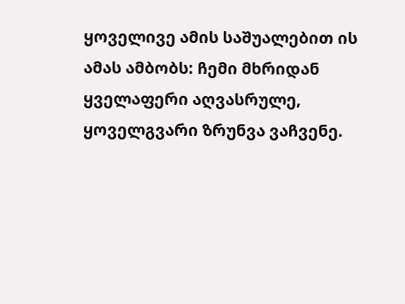ყოველივე ამის საშუალებით ის ამას ამბობს: ჩემი მხრიდან ყველაფერი აღვასრულე, ყოველგვარი ზრუნვა ვაჩვენე.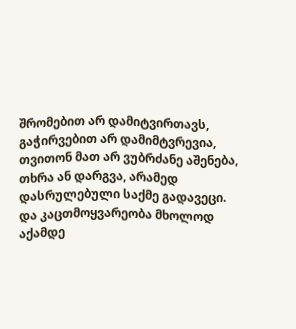შრომებით არ დამიტვირთავს, გაჭირვებით არ დამიმტვრევია, თვითონ მათ არ ვუბრძანე აშენება, თხრა ან დარგვა, არამედ დასრულებული საქმე გადავეცი.
და კაცთმოყვარეობა მხოლოდ აქამდე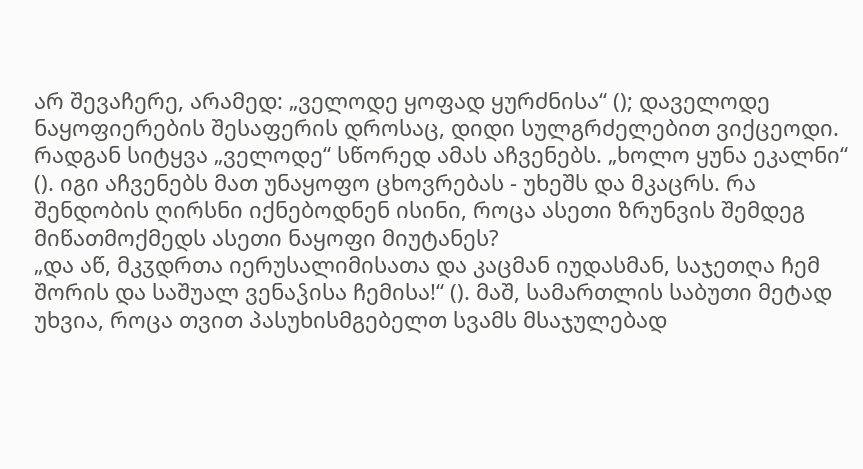არ შევაჩერე, არამედ: „ველოდე ყოფად ყურძნისა“ (); დაველოდე ნაყოფიერების შესაფერის დროსაც, დიდი სულგრძელებით ვიქცეოდი. რადგან სიტყვა „ველოდე“ სწორედ ამას აჩვენებს. „ხოლო ყუნა ეკალნი“ (). იგი აჩვენებს მათ უნაყოფო ცხოვრებას - უხეშს და მკაცრს. რა შენდობის ღირსნი იქნებოდნენ ისინი, როცა ასეთი ზრუნვის შემდეგ მიწათმოქმედს ასეთი ნაყოფი მიუტანეს?
„და აწ, მკჳდრთა იერუსალიმისათა და კაცმან იუდასმან, საჯეთღა ჩემ შორის და საშუალ ვენაჴისა ჩემისა!“ (). მაშ, სამართლის საბუთი მეტად უხვია, როცა თვით პასუხისმგებელთ სვამს მსაჯულებად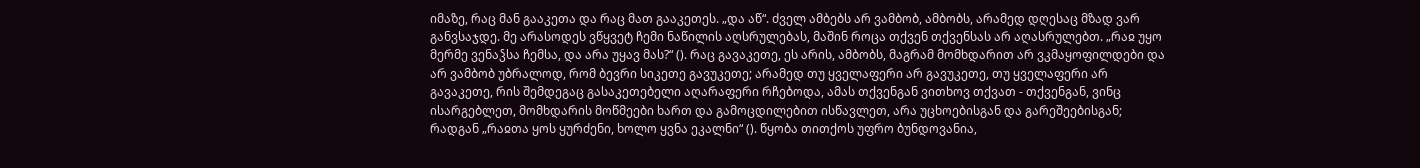იმაზე, რაც მან გააკეთა და რაც მათ გააკეთეს. „და აწ“. ძველ ამბებს არ ვამბობ, ამბობს, არამედ დღესაც მზად ვარ განვსაჯდე. მე არასოდეს ვწყვეტ ჩემი ნაწილის აღსრულებას, მაშინ როცა თქვენ თქვენსას არ აღასრულებთ. „რაჲ უყო მერმე ვენაჴსა ჩემსა, და არა უყავ მას?“ (). რაც გავაკეთე, ეს არის, ამბობს, მაგრამ მომხდარით არ ვკმაყოფილდები და არ ვამბობ უბრალოდ, რომ ბევრი სიკეთე გავუკეთე; არამედ თუ ყველაფერი არ გავუკეთე, თუ ყველაფერი არ გავაკეთე, რის შემდეგაც გასაკეთებელი აღარაფერი რჩებოდა, ამას თქვენგან ვითხოვ თქვათ - თქვენგან, ვინც ისარგებლეთ, მომხდარის მოწმეები ხართ და გამოცდილებით ისწავლეთ, არა უცხოებისგან და გარეშეებისგან; რადგან „რაჲთა ყოს ყურძენი, ხოლო ყვნა ეკალნი“ (). წყობა თითქოს უფრო ბუნდოვანია,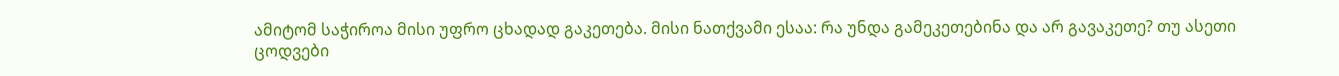ამიტომ საჭიროა მისი უფრო ცხადად გაკეთება. მისი ნათქვამი ესაა: რა უნდა გამეკეთებინა და არ გავაკეთე? თუ ასეთი ცოდვები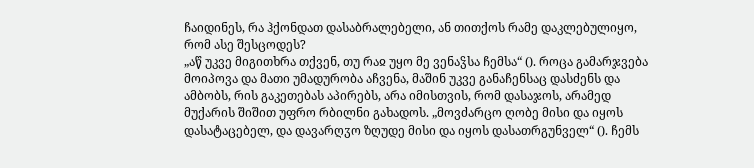ჩაიდინეს, რა ჰქონდათ დასაბრალებელი, ან თითქოს რამე დაკლებულიყო, რომ ასე შესცოდეს?
„აწ უკვე მიგითხრა თქვენ, თუ რაჲ უყო მე ვენაჴსა ჩემსა“ (). როცა გამარჯვება მოიპოვა და მათი უმადურობა აჩვენა, მაშინ უკვე განაჩენსაც დასძენს და ამბობს, რის გაკეთებას აპირებს, არა იმისთვის, რომ დასაჯოს, არამედ მუქარის შიშით უფრო რბილნი გახადოს. „მოვძარცო ღობე მისი და იყოს დასატაცებელ, და დავარღჳო ზღუდე მისი და იყოს დასათრგუნველ“ (). ჩემს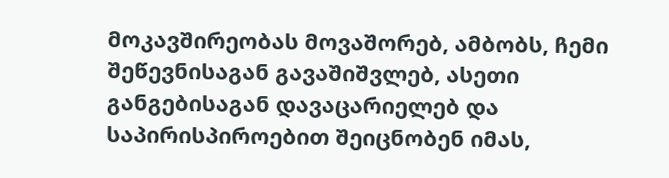მოკავშირეობას მოვაშორებ, ამბობს, ჩემი შეწევნისაგან გავაშიშვლებ, ასეთი განგებისაგან დავაცარიელებ და საპირისპიროებით შეიცნობენ იმას,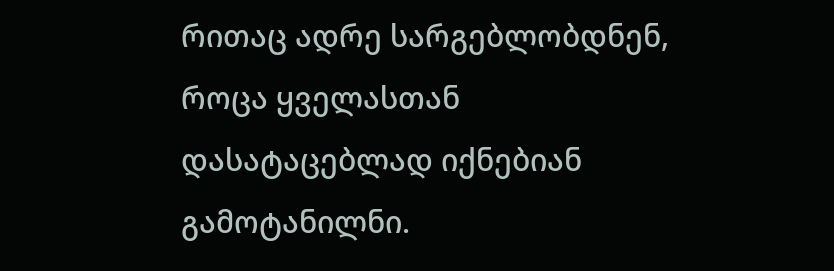რითაც ადრე სარგებლობდნენ, როცა ყველასთან დასატაცებლად იქნებიან გამოტანილნი.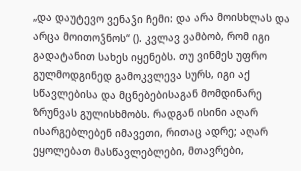„და დაუტევო ვენაჴი ჩემი: და არა მოისხლას და არცა მოითოჴნოს“ (). კვლავ ვამბობ, რომ იგი გადატანით სახეს იყენებს. თუ ვინმეს უფრო გულმოდგინედ გამოკვლევა სურს, იგი აქ სწავლებისა და მცნებებისაგან მომდინარე ზრუნვას გულისხმობს. რადგან ისინი აღარ ისარგებლებენ იმავეთი, რითაც ადრე; აღარ ეყოლებათ მასწავლებლები, მთავრები,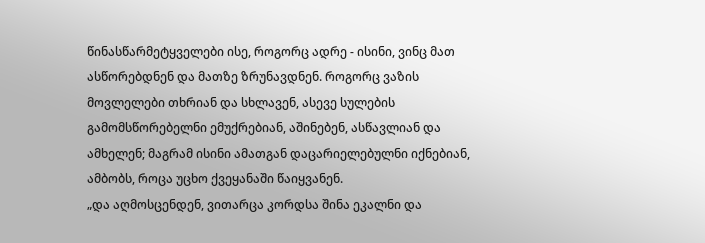წინასწარმეტყველები ისე, როგორც ადრე - ისინი, ვინც მათ ასწორებდნენ და მათზე ზრუნავდნენ. როგორც ვაზის მოვლელები თხრიან და სხლავენ, ასევე სულების გამომსწორებელნი ემუქრებიან, აშინებენ, ასწავლიან და ამხელენ; მაგრამ ისინი ამათგან დაცარიელებულნი იქნებიან, ამბობს, როცა უცხო ქვეყანაში წაიყვანენ.
„და აღმოსცენდენ, ვითარცა კორდსა შინა ეკალნი და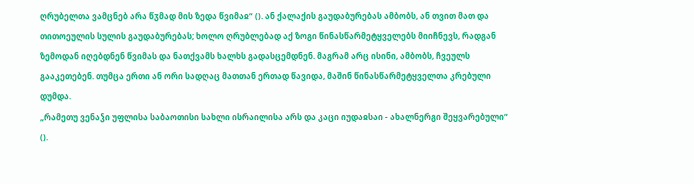ღრუბელთა ვამცნებ არა წჳმად მის ზედა წვიმაჲ“ (). ან ქალაქის გაუდაბურებას ამბობს, ან თვით მათ და თითოეულის სულის გაუდაბურებას; ხოლო ღრუბლებად აქ ზოგი წინასწარმეტყველებს მიიჩნევს, რადგან ზემოდან იღებდნენ წვიმას და ნათქვამს ხალხს გადასცემდნენ. მაგრამ არც ისინი, ამბობს, ჩვეულს გააკეთებენ. თუმცა ერთი ან ორი სადღაც მათთან ერთად წავიდა, მაშინ წინასწარმეტყველთა კრებული დუმდა.
„რამეთუ ვენაჴი უფლისა საბაოთისი სახლი ისრაილისა არს და კაცი იუდაჲსაი - ახალნერგი შეყვარებული“ ().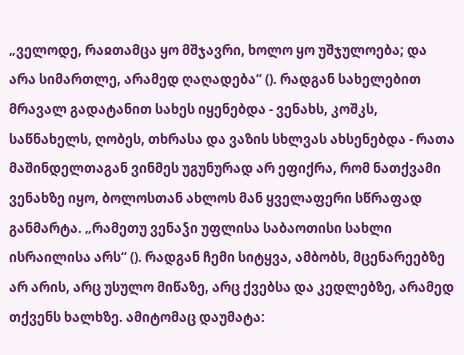„ველოდე, რაჲთამცა ყო მშჯავრი, ხოლო ყო უშჯულოება; და არა სიმართლე, არამედ ღაღადება“ (). რადგან სახელებით მრავალ გადატანით სახეს იყენებდა - ვენახს, კოშკს, საწნახელს, ღობეს, თხრასა და ვაზის სხლვას ახსენებდა - რათა მაშინდელთაგან ვინმეს უგუნურად არ ეფიქრა, რომ ნათქვამი ვენახზე იყო, ბოლოსთან ახლოს მან ყველაფერი სწრაფად განმარტა. „რამეთუ ვენაჴი უფლისა საბაოთისი სახლი ისრაილისა არს“ (). რადგან ჩემი სიტყვა, ამბობს, მცენარეებზე არ არის, არც უსულო მიწაზე, არც ქვებსა და კედლებზე, არამედ თქვენს ხალხზე. ამიტომაც დაუმატა: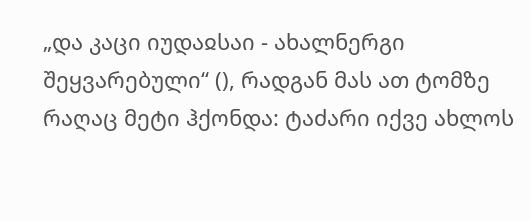„და კაცი იუდაჲსაი - ახალნერგი შეყვარებული“ (), რადგან მას ათ ტომზე რაღაც მეტი ჰქონდა: ტაძარი იქვე ახლოს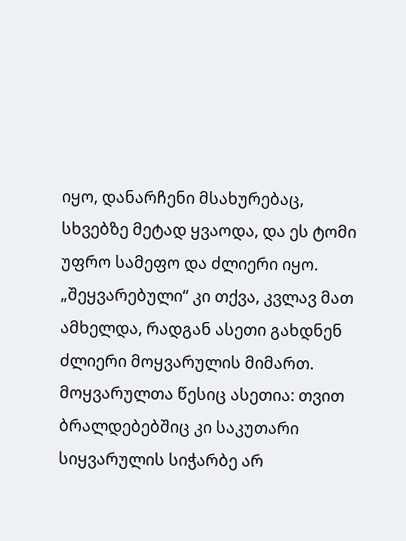იყო, დანარჩენი მსახურებაც, სხვებზე მეტად ყვაოდა, და ეს ტომი უფრო სამეფო და ძლიერი იყო. „შეყვარებული“ კი თქვა, კვლავ მათ ამხელდა, რადგან ასეთი გახდნენ ძლიერი მოყვარულის მიმართ. მოყვარულთა წესიც ასეთია: თვით ბრალდებებშიც კი საკუთარი სიყვარულის სიჭარბე არ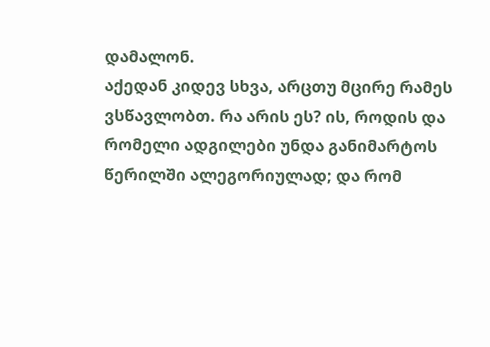დამალონ.
აქედან კიდევ სხვა, არცთუ მცირე რამეს ვსწავლობთ. რა არის ეს? ის, როდის და რომელი ადგილები უნდა განიმარტოს წერილში ალეგორიულად; და რომ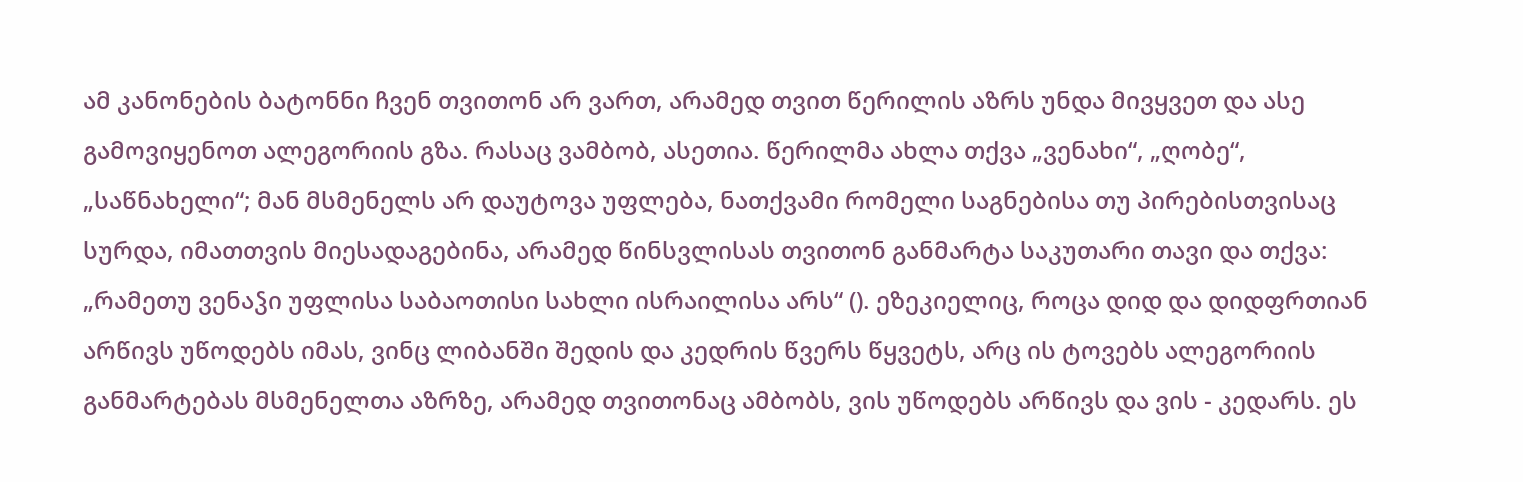ამ კანონების ბატონნი ჩვენ თვითონ არ ვართ, არამედ თვით წერილის აზრს უნდა მივყვეთ და ასე გამოვიყენოთ ალეგორიის გზა. რასაც ვამბობ, ასეთია. წერილმა ახლა თქვა „ვენახი“, „ღობე“, „საწნახელი“; მან მსმენელს არ დაუტოვა უფლება, ნათქვამი რომელი საგნებისა თუ პირებისთვისაც სურდა, იმათთვის მიესადაგებინა, არამედ წინსვლისას თვითონ განმარტა საკუთარი თავი და თქვა: „რამეთუ ვენაჴი უფლისა საბაოთისი სახლი ისრაილისა არს“ (). ეზეკიელიც, როცა დიდ და დიდფრთიან არწივს უწოდებს იმას, ვინც ლიბანში შედის და კედრის წვერს წყვეტს, არც ის ტოვებს ალეგორიის განმარტებას მსმენელთა აზრზე, არამედ თვითონაც ამბობს, ვის უწოდებს არწივს და ვის - კედარს. ეს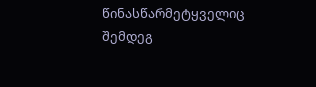წინასწარმეტყველიც შემდეგ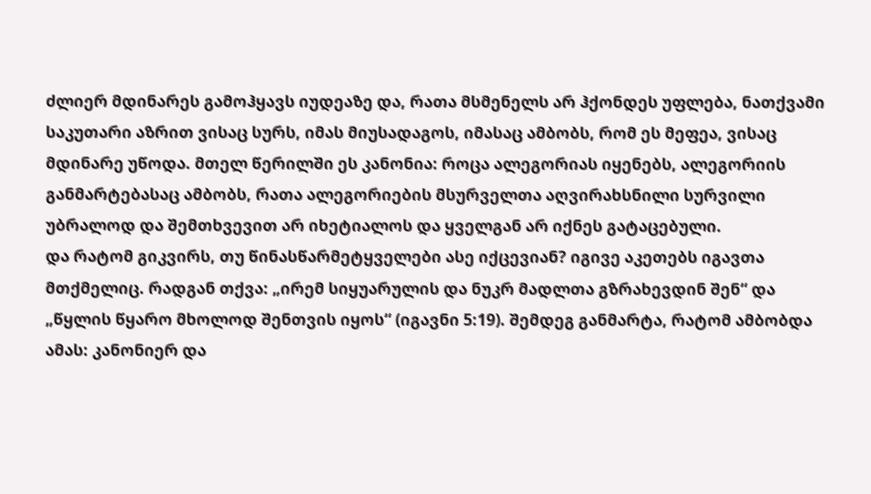ძლიერ მდინარეს გამოჰყავს იუდეაზე და, რათა მსმენელს არ ჰქონდეს უფლება, ნათქვამი საკუთარი აზრით ვისაც სურს, იმას მიუსადაგოს, იმასაც ამბობს, რომ ეს მეფეა, ვისაც მდინარე უწოდა. მთელ წერილში ეს კანონია: როცა ალეგორიას იყენებს, ალეგორიის განმარტებასაც ამბობს, რათა ალეგორიების მსურველთა აღვირახსნილი სურვილი უბრალოდ და შემთხვევით არ იხეტიალოს და ყველგან არ იქნეს გატაცებული.
და რატომ გიკვირს, თუ წინასწარმეტყველები ასე იქცევიან? იგივე აკეთებს იგავთა მთქმელიც. რადგან თქვა: „ირემ სიყუარულის და ნუკრ მადლთა გზრახევდინ შენ“ და „წყლის წყარო მხოლოდ შენთვის იყოს“ (იგავნი 5:19). შემდეგ განმარტა, რატომ ამბობდა ამას: კანონიერ და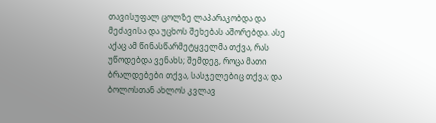თავისუფალ ცოლზე ლაპარაკობდა და მეძავისა და უცხოს შეხებას აშორებდა. ასე აქაც ამ წინასწარმეტყველმა თქვა, რას უწოდებდა ვენახს; შემდეგ, როცა მათი ბრალდებები თქვა, სასჯელებიც თქვა; და ბოლოსთან ახლოს კვლავ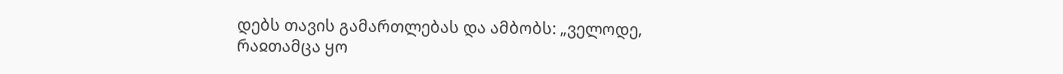დებს თავის გამართლებას და ამბობს: „ველოდე, რაჲთამცა ყო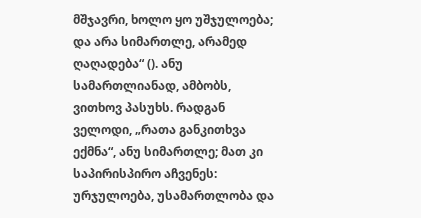მშჯავრი, ხოლო ყო უშჯულოება; და არა სიმართლე, არამედ ღაღადება“ (). ანუ სამართლიანად, ამბობს, ვითხოვ პასუხს. რადგან ველოდი, „რათა განკითხვა ექმნა“, ანუ სიმართლე; მათ კი საპირისპირო აჩვენეს: ურჯულოება, უსამართლობა და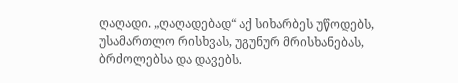ღაღადი. „ღაღადებად“ აქ სიხარბეს უწოდებს, უსამართლო რისხვას, უგუნურ მრისხანებას, ბრძოლებსა და დავებს.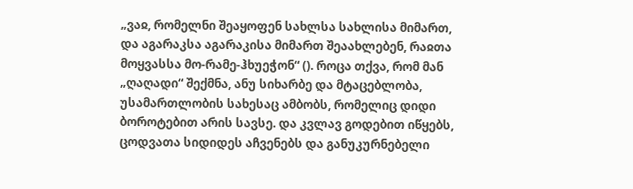„ვაჲ, რომელნი შეაყოფენ სახლსა სახლისა მიმართ, და აგარაკსა აგარაკისა მიმართ შეაახლებენ, რაჲთა მოყვასსა მო-რამე-ჰხუეჭონ“ (). როცა თქვა, რომ მან „ღაღადი“ შექმნა, ანუ სიხარბე და მტაცებლობა, უსამართლობის სახესაც ამბობს, რომელიც დიდი ბოროტებით არის სავსე. და კვლავ გოდებით იწყებს, ცოდვათა სიდიდეს აჩვენებს და განუკურნებელი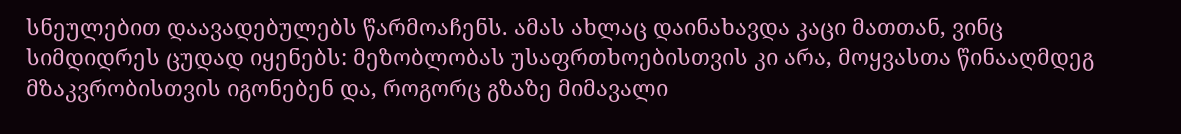სნეულებით დაავადებულებს წარმოაჩენს. ამას ახლაც დაინახავდა კაცი მათთან, ვინც სიმდიდრეს ცუდად იყენებს: მეზობლობას უსაფრთხოებისთვის კი არა, მოყვასთა წინააღმდეგ მზაკვრობისთვის იგონებენ და, როგორც გზაზე მიმავალი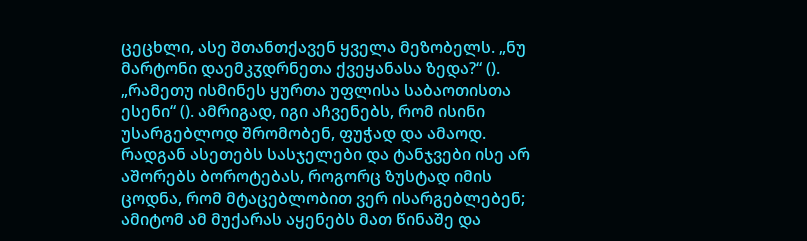ცეცხლი, ასე შთანთქავენ ყველა მეზობელს. „ნუ მარტონი დაემკჳდრნეთა ქვეყანასა ზედა?“ (). „რამეთუ ისმინეს ყურთა უფლისა საბაოთისთა ესენი“ (). ამრიგად, იგი აჩვენებს, რომ ისინი უსარგებლოდ შრომობენ, ფუჭად და ამაოდ. რადგან ასეთებს სასჯელები და ტანჯვები ისე არ აშორებს ბოროტებას, როგორც ზუსტად იმის ცოდნა, რომ მტაცებლობით ვერ ისარგებლებენ; ამიტომ ამ მუქარას აყენებს მათ წინაშე და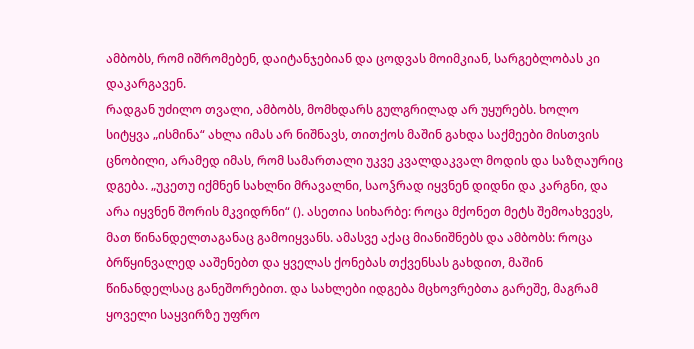ამბობს, რომ იშრომებენ, დაიტანჯებიან და ცოდვას მოიმკიან, სარგებლობას კი დაკარგავენ.
რადგან უძილო თვალი, ამბობს, მომხდარს გულგრილად არ უყურებს. ხოლო სიტყვა „ისმინა“ ახლა იმას არ ნიშნავს, თითქოს მაშინ გახდა საქმეები მისთვის ცნობილი, არამედ იმას, რომ სამართალი უკვე კვალდაკვალ მოდის და საზღაურიც დგება. „უკეთუ იქმნენ სახლნი მრავალნი, საოჴრად იყვნენ დიდნი და კარგნი, და არა იყვნენ შორის მკვიდრნი“ (). ასეთია სიხარბე: როცა მქონეთ მეტს შემოახვევს, მათ წინანდელთაგანაც გამოიყვანს. ამასვე აქაც მიანიშნებს და ამბობს: როცა ბრწყინვალედ ააშენებთ და ყველას ქონებას თქვენსას გახდით, მაშინ წინანდელსაც განეშორებით. და სახლები იდგება მცხოვრებთა გარეშე, მაგრამ ყოველი საყვირზე უფრო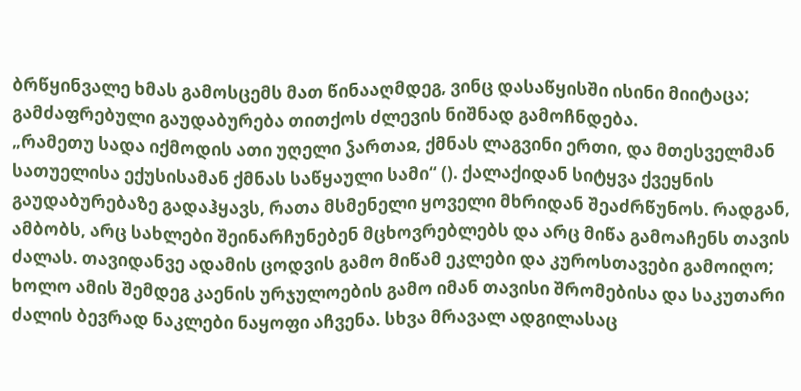ბრწყინვალე ხმას გამოსცემს მათ წინააღმდეგ, ვინც დასაწყისში ისინი მიიტაცა; გამძაფრებული გაუდაბურება თითქოს ძლევის ნიშნად გამოჩნდება.
„რამეთუ სადა იქმოდის ათი უღელი ჴართაჲ, ქმნას ლაგვინი ერთი, და მთესველმან სათუელისა ექუსისამან ქმნას საწყაული სამი“ (). ქალაქიდან სიტყვა ქვეყნის გაუდაბურებაზე გადაჰყავს, რათა მსმენელი ყოველი მხრიდან შეაძრწუნოს. რადგან, ამბობს, არც სახლები შეინარჩუნებენ მცხოვრებლებს და არც მიწა გამოაჩენს თავის ძალას. თავიდანვე ადამის ცოდვის გამო მიწამ ეკლები და კუროსთავები გამოიღო; ხოლო ამის შემდეგ კაენის ურჯულოების გამო იმან თავისი შრომებისა და საკუთარი ძალის ბევრად ნაკლები ნაყოფი აჩვენა. სხვა მრავალ ადგილასაც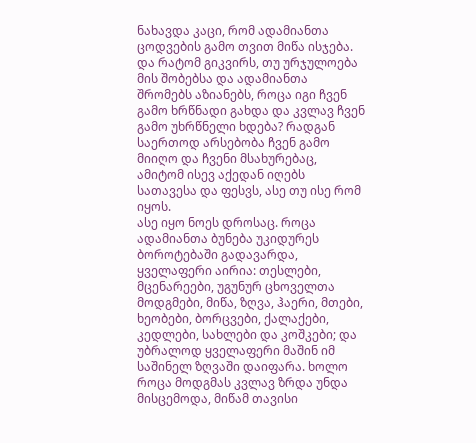ნახავდა კაცი, რომ ადამიანთა ცოდვების გამო თვით მიწა ისჯება. და რატომ გიკვირს, თუ ურჯულოება მის შობებსა და ადამიანთა შრომებს აზიანებს, როცა იგი ჩვენ გამო ხრწნადი გახდა და კვლავ ჩვენ გამო უხრწნელი ხდება? რადგან საერთოდ არსებობა ჩვენ გამო მიიღო და ჩვენი მსახურებაც, ამიტომ ისევ აქედან იღებს სათავესა და ფესვს, ასე თუ ისე რომ იყოს.
ასე იყო ნოეს დროსაც. როცა ადამიანთა ბუნება უკიდურეს ბოროტებაში გადავარდა, ყველაფერი აირია: თესლები, მცენარეები, უგუნურ ცხოველთა მოდგმები, მიწა, ზღვა, ჰაერი, მთები, ხეობები, ბორცვები, ქალაქები, კედლები, სახლები და კოშკები; და უბრალოდ ყველაფერი მაშინ იმ საშინელ ზღვაში დაიფარა. ხოლო როცა მოდგმას კვლავ ზრდა უნდა მისცემოდა, მიწამ თავისი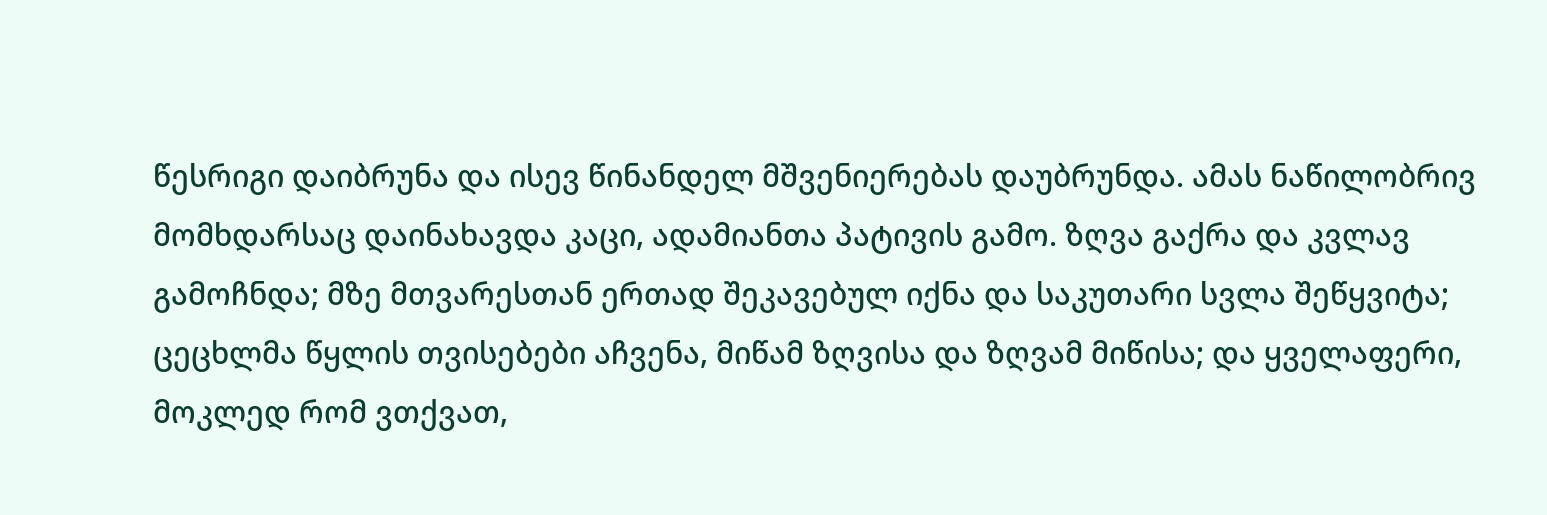წესრიგი დაიბრუნა და ისევ წინანდელ მშვენიერებას დაუბრუნდა. ამას ნაწილობრივ მომხდარსაც დაინახავდა კაცი, ადამიანთა პატივის გამო. ზღვა გაქრა და კვლავ გამოჩნდა; მზე მთვარესთან ერთად შეკავებულ იქნა და საკუთარი სვლა შეწყვიტა; ცეცხლმა წყლის თვისებები აჩვენა, მიწამ ზღვისა და ზღვამ მიწისა; და ყველაფერი, მოკლედ რომ ვთქვათ,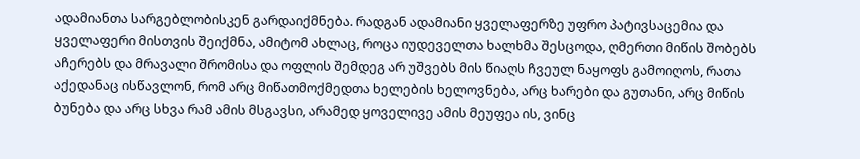ადამიანთა სარგებლობისკენ გარდაიქმნება. რადგან ადამიანი ყველაფერზე უფრო პატივსაცემია და ყველაფერი მისთვის შეიქმნა, ამიტომ ახლაც, როცა იუდეველთა ხალხმა შესცოდა, ღმერთი მიწის შობებს აჩერებს და მრავალი შრომისა და ოფლის შემდეგ არ უშვებს მის წიაღს ჩვეულ ნაყოფს გამოიღოს, რათა აქედანაც ისწავლონ, რომ არც მიწათმოქმედთა ხელების ხელოვნება, არც ხარები და გუთანი, არც მიწის ბუნება და არც სხვა რამ ამის მსგავსი, არამედ ყოველივე ამის მეუფეა ის, ვინც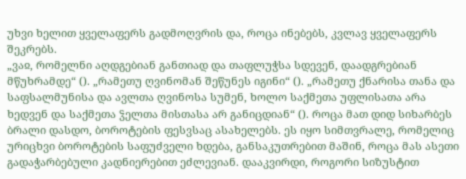უხვი ხელით ყველაფერს გადმოღვრის და, როცა ინებებს, კვლავ ყველაფერს შეკრებს.
„ვაჲ, რომელნი აღდგებიან განთიად და თაფლუჭსა სდევენ, დაადგრებიან მწუხრამდე“ (). „რამეთუ ღვინომან შეწუნეს იგინი“ (). „რამეთუ ქნარისა თანა და საფსალმუნისა და ავლთა ღვინოსა სუმენ, ხოლო საქმეთა უფლისათა არა ხედვენ და საქმეთა ჴელთა მისთასა არ განიცდიან“ (). როცა მათ დიდ სიხარბეს ბრალი დასდო, ბოროტების ფესვსაც ასახელებს. ეს იყო სიმთვრალე, რომელიც ურიცხვი ბოროტების საფუძველი ხდება, განსაკუთრებით მაშინ, როცა მას ასეთი გადაჭარბებული კადნიერებით ეძლევიან. დააკვირდი, როგორი სიზუსტით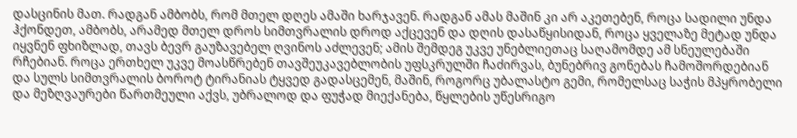დასცინის მათ. რადგან ამბობს, რომ მთელ დღეს ამაში ხარჯავენ. რადგან ამას მაშინ კი არ აკეთებენ, როცა სადილი უნდა ჰქონდეთ, ამბობს, არამედ მთელ დროს სიმთვრალის დროდ აქცევენ და დღის დასაწყისიდან, როცა ყველაზე მეტად უნდა იყვნენ ფხიზლად, თავს ბევრ გაუზავებელ ღვინოს აძლევენ; ამის შემდეგ უკვე უნებლიეთაც საღამომდე ამ სნეულებაში რჩებიან. როცა ერთხელ უკვე მოასწრებენ თავშეუკავებლობის უფსკრულში ჩაძირვას, ბუნებრივ გონებას ჩამოშორდებიან და სულს სიმთვრალის ბოროტ ტირანიას ტყვედ გადასცემენ, მაშინ, როგორც უბალასტო გემი, რომელსაც საჭის მპყრობელი და მეზღვაურები წართმეული აქვს, უბრალოდ და ფუჭად მიექანება, წყლების უწესრიგო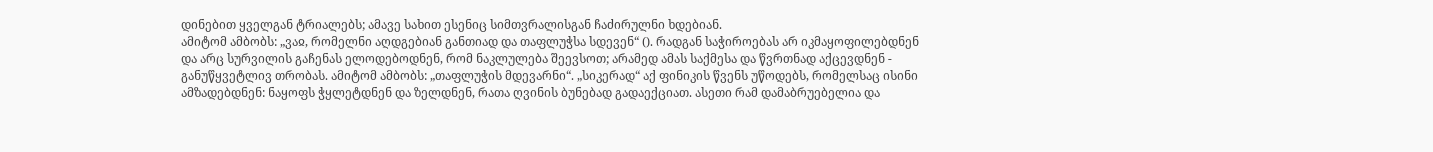დინებით ყველგან ტრიალებს; ამავე სახით ესენიც სიმთვრალისგან ჩაძირულნი ხდებიან.
ამიტომ ამბობს: „ვაჲ, რომელნი აღდგებიან განთიად და თაფლუჭსა სდევენ“ (). რადგან საჭიროებას არ იკმაყოფილებდნენ და არც სურვილის გაჩენას ელოდებოდნენ, რომ ნაკლულება შეევსოთ; არამედ ამას საქმესა და წვრთნად აქცევდნენ - განუწყვეტლივ თრობას. ამიტომ ამბობს: „თაფლუჭის მდევარნი“. „სიკერად“ აქ ფინიკის წვენს უწოდებს, რომელსაც ისინი ამზადებდნენ: ნაყოფს ჭყლეტდნენ და ზელდნენ, რათა ღვინის ბუნებად გადაექციათ. ასეთი რამ დამაბრუებელია და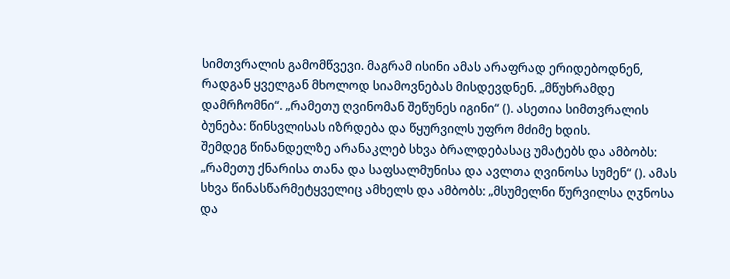სიმთვრალის გამომწვევი. მაგრამ ისინი ამას არაფრად ერიდებოდნენ, რადგან ყველგან მხოლოდ სიამოვნებას მისდევდნენ. „მწუხრამდე დამრჩომნი“. „რამეთუ ღვინომან შეწუნეს იგინი“ (). ასეთია სიმთვრალის ბუნება: წინსვლისას იზრდება და წყურვილს უფრო მძიმე ხდის.
შემდეგ წინანდელზე არანაკლებ სხვა ბრალდებასაც უმატებს და ამბობს: „რამეთუ ქნარისა თანა და საფსალმუნისა და ავლთა ღვინოსა სუმენ“ (). ამას სხვა წინასწარმეტყველიც ამხელს და ამბობს: „მსუმელნი წურვილსა ღჳნოსა და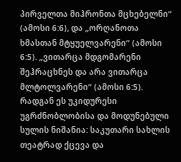პირველთა მიჰრონთა მცხებელნი“ (ამოსი 6:6), და „ორღანოთა ხმასთან მტყუელვარენი“ (ამოსი 6:5). „ვითარცა მდგომარენი შეჰრაცხნეს და არა ვითარცა მლტოლვარენი“ (ამოსი 6:5). რადგან ეს უკიდურესი უგრძნობლობისა და მოდუნებული სულის ნიშანია: საკუთარი სახლის თეატრად ქცევა და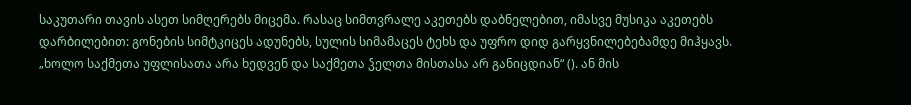საკუთარი თავის ასეთ სიმღერებს მიცემა. რასაც სიმთვრალე აკეთებს დაბნელებით, იმასვე მუსიკა აკეთებს დარბილებით: გონების სიმტკიცეს ადუნებს, სულის სიმამაცეს ტეხს და უფრო დიდ გარყვნილებებამდე მიჰყავს. „ხოლო საქმეთა უფლისათა არა ხედვენ და საქმეთა ჴელთა მისთასა არ განიცდიან“ (). ან მის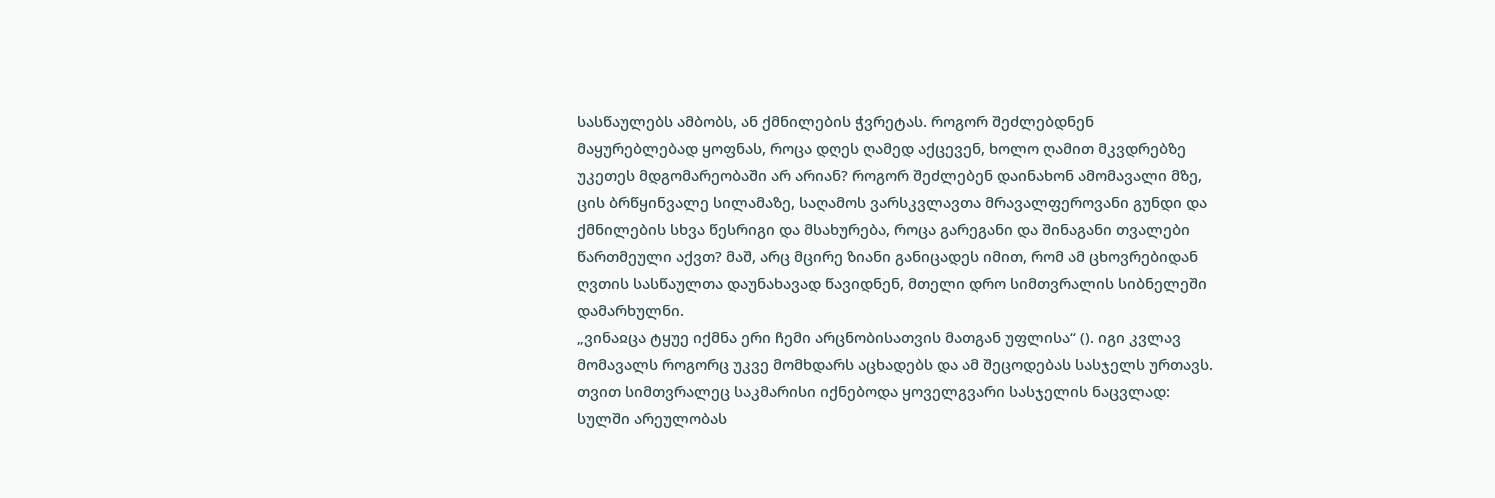სასწაულებს ამბობს, ან ქმნილების ჭვრეტას. როგორ შეძლებდნენ მაყურებლებად ყოფნას, როცა დღეს ღამედ აქცევენ, ხოლო ღამით მკვდრებზე უკეთეს მდგომარეობაში არ არიან? როგორ შეძლებენ დაინახონ ამომავალი მზე, ცის ბრწყინვალე სილამაზე, საღამოს ვარსკვლავთა მრავალფეროვანი გუნდი და ქმნილების სხვა წესრიგი და მსახურება, როცა გარეგანი და შინაგანი თვალები წართმეული აქვთ? მაშ, არც მცირე ზიანი განიცადეს იმით, რომ ამ ცხოვრებიდან ღვთის სასწაულთა დაუნახავად წავიდნენ, მთელი დრო სიმთვრალის სიბნელეში დამარხულნი.
„ვინაჲცა ტყუე იქმნა ერი ჩემი არცნობისათვის მათგან უფლისა“ (). იგი კვლავ მომავალს როგორც უკვე მომხდარს აცხადებს და ამ შეცოდებას სასჯელს ურთავს. თვით სიმთვრალეც საკმარისი იქნებოდა ყოველგვარი სასჯელის ნაცვლად: სულში არეულობას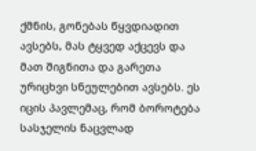ქმნის, გონებას წყვდიადით ავსებს, მას ტყვედ აქცევს და მათ შიგნითა და გარეთა ურიცხვი სნეულებით ავსებს. ეს იცის პავლემაც, რომ ბოროტება სასჯელის ნაცვლად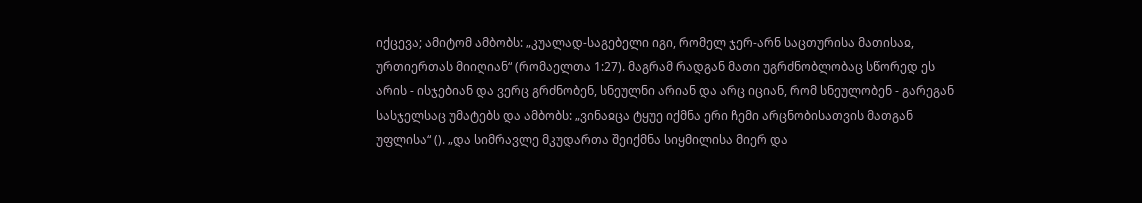იქცევა; ამიტომ ამბობს: „კუალად-საგებელი იგი, რომელ ჯერ-არნ საცთურისა მათისაჲ, ურთიერთას მიიღიან“ (რომაელთა 1:27). მაგრამ რადგან მათი უგრძნობლობაც სწორედ ეს არის - ისჯებიან და ვერც გრძნობენ, სნეულნი არიან და არც იციან, რომ სნეულობენ - გარეგან სასჯელსაც უმატებს და ამბობს: „ვინაჲცა ტყუე იქმნა ერი ჩემი არცნობისათვის მათგან უფლისა“ (). „და სიმრავლე მკუდართა შეიქმნა სიყმილისა მიერ და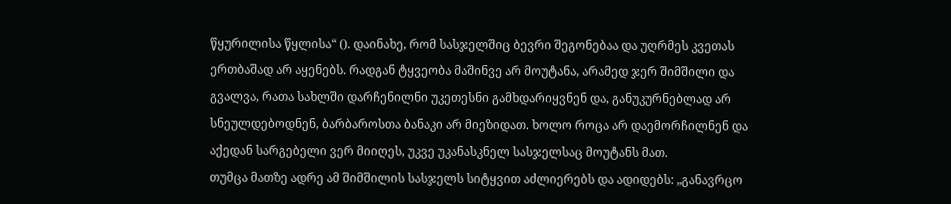წყურილისა წყლისა“ (). დაინახე, რომ სასჯელშიც ბევრი შეგონებაა და უღრმეს კვეთას ერთბაშად არ აყენებს. რადგან ტყვეობა მაშინვე არ მოუტანა, არამედ ჯერ შიმშილი და გვალვა, რათა სახლში დარჩენილნი უკეთესნი გამხდარიყვნენ და, განუკურნებლად არ სნეულდებოდნენ, ბარბაროსთა ბანაკი არ მიეზიდათ. ხოლო როცა არ დაემორჩილნენ და აქედან სარგებელი ვერ მიიღეს, უკვე უკანასკნელ სასჯელსაც მოუტანს მათ.
თუმცა მათზე ადრე ამ შიმშილის სასჯელს სიტყვით აძლიერებს და ადიდებს: „განავრცო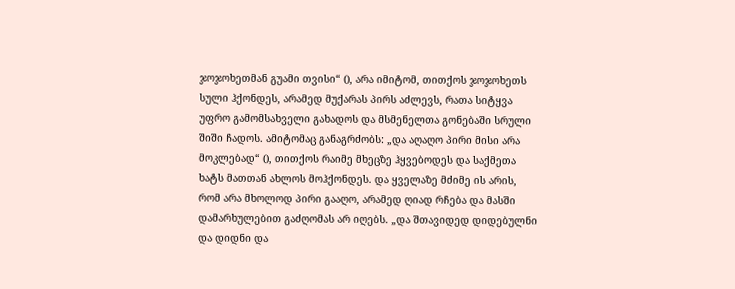ჯოჯოხეთმან გუამი თვისი“ (), არა იმიტომ, თითქოს ჯოჯოხეთს სული ჰქონდეს, არამედ მუქარას პირს აძლევს, რათა სიტყვა უფრო გამომსახველი გახადოს და მსმენელთა გონებაში სრული შიში ჩადოს. ამიტომაც განაგრძობს: „და აღაღო პირი მისი არა მოკლებად“ (), თითქოს რაიმე მხეცზე ჰყვებოდეს და საქმეთა ხატს მათთან ახლოს მოჰქონდეს. და ყველაზე მძიმე ის არის, რომ არა მხოლოდ პირი გააღო, არამედ ღიად რჩება და მასში დამარხულებით გაძღომას არ იღებს. „და შთავიდედ დიდებულნი და დიდნი და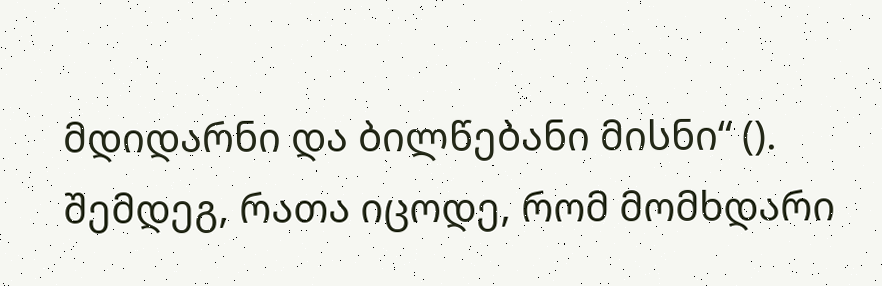მდიდარნი და ბილწებანი მისნი“ (). შემდეგ, რათა იცოდე, რომ მომხდარი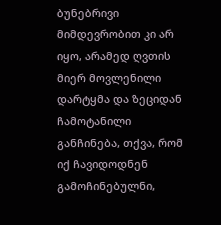ბუნებრივი მიმდევრობით კი არ იყო, არამედ ღვთის მიერ მოვლენილი დარტყმა და ზეციდან ჩამოტანილი განჩინება, თქვა, რომ იქ ჩავიდოდნენ გამოჩინებულნი,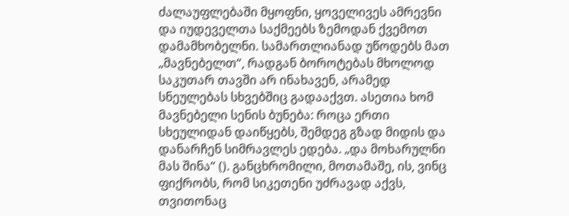ძალაუფლებაში მყოფნი, ყოველივეს ამრევნი და იუდეველთა საქმეებს ზემოდან ქვემოთ დამამხობელნი. სამართლიანად უწოდებს მათ „მავნებელთ“, რადგან ბოროტებას მხოლოდ საკუთარ თავში არ ინახავენ, არამედ სნეულებას სხვებშიც გადააქვთ. ასეთია ხომ მავნებელი სენის ბუნება: როცა ერთი სხეულიდან დაიწყებს, შემდეგ გზად მიდის და დანარჩენ სიმრავლეს ედება. „და მოხარულნი მას შინა“ (). განცხრომილი, მოთამაშე, ის, ვინც ფიქრობს, რომ სიკეთენი უძრავად აქვს, თვითონაც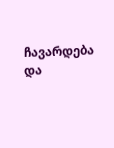ჩავარდება და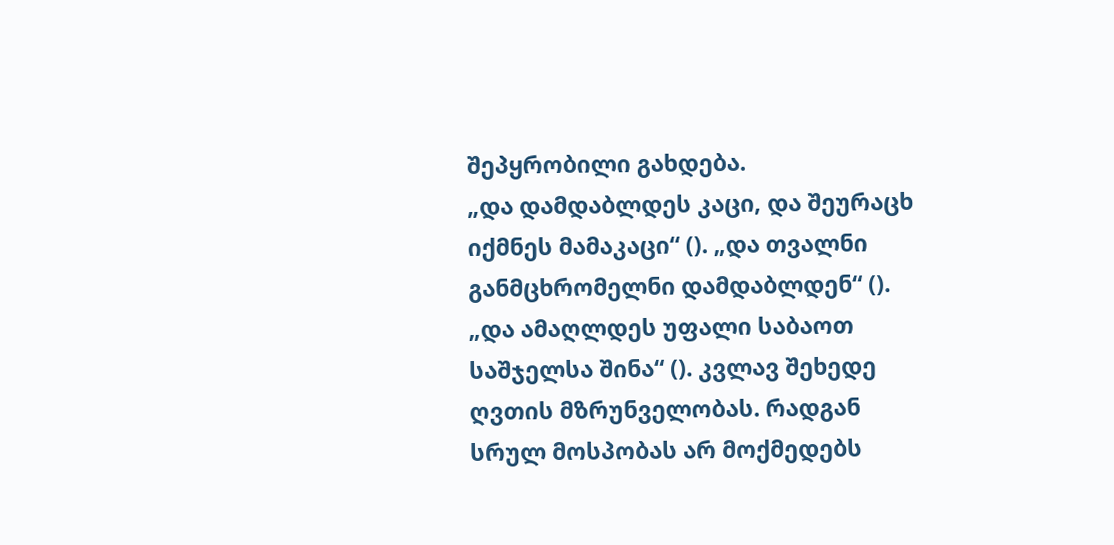შეპყრობილი გახდება.
„და დამდაბლდეს კაცი, და შეურაცხ იქმნეს მამაკაცი“ (). „და თვალნი განმცხრომელნი დამდაბლდენ“ (). „და ამაღლდეს უფალი საბაოთ საშჯელსა შინა“ (). კვლავ შეხედე ღვთის მზრუნველობას. რადგან სრულ მოსპობას არ მოქმედებს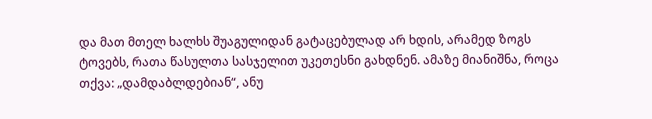და მათ მთელ ხალხს შუაგულიდან გატაცებულად არ ხდის, არამედ ზოგს ტოვებს, რათა წასულთა სასჯელით უკეთესნი გახდნენ. ამაზე მიანიშნა, როცა თქვა: „დამდაბლდებიან“, ანუ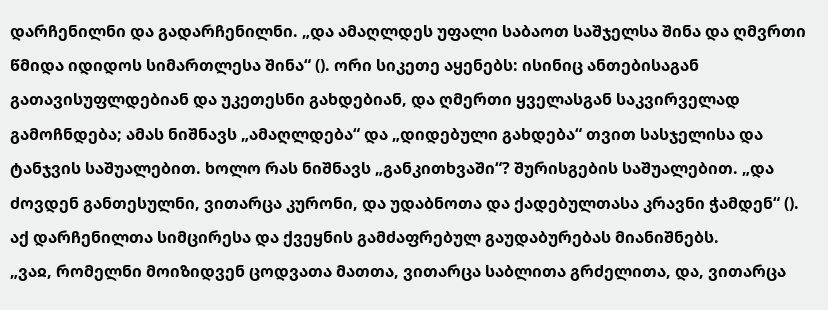დარჩენილნი და გადარჩენილნი. „და ამაღლდეს უფალი საბაოთ საშჯელსა შინა და ღმვრთი წმიდა იდიდოს სიმართლესა შინა“ (). ორი სიკეთე აყენებს: ისინიც ანთებისაგან გათავისუფლდებიან და უკეთესნი გახდებიან, და ღმერთი ყველასგან საკვირველად გამოჩნდება; ამას ნიშნავს „ამაღლდება“ და „დიდებული გახდება“ თვით სასჯელისა და ტანჯვის საშუალებით. ხოლო რას ნიშნავს „განკითხვაში“? შურისგების საშუალებით. „და ძოვდენ განთესულნი, ვითარცა კურონი, და უდაბნოთა და ქადებულთასა კრავნი ჭამდენ“ (). აქ დარჩენილთა სიმცირესა და ქვეყნის გამძაფრებულ გაუდაბურებას მიანიშნებს.
„ვაჲ, რომელნი მოიზიდვენ ცოდვათა მათთა, ვითარცა საბლითა გრძელითა, და, ვითარცა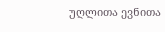უღლითა ევნითა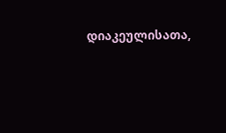დიაკეულისათა,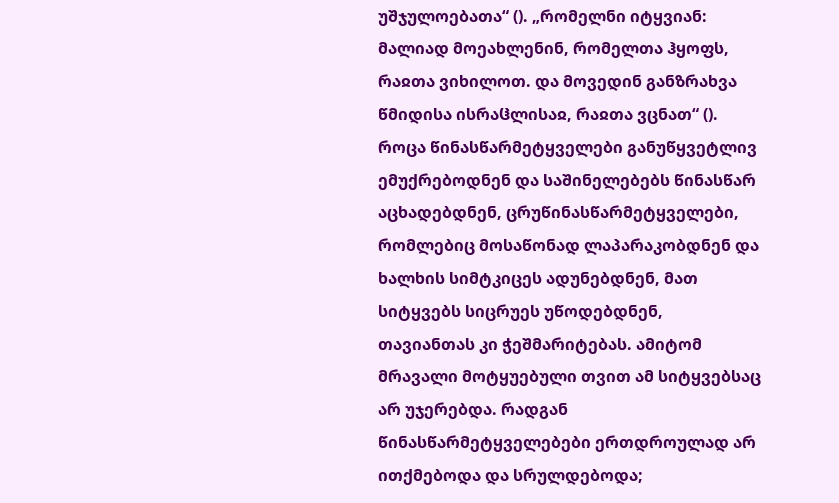უშჯულოებათა“ (). „რომელნი იტყვიან: მალიად მოეახლენინ, რომელთა ჰყოფს, რაჲთა ვიხილოთ. და მოვედინ განზრახვა წმიდისა ისრაჱლისაჲ, რაჲთა ვცნათ“ (). როცა წინასწარმეტყველები განუწყვეტლივ ემუქრებოდნენ და საშინელებებს წინასწარ აცხადებდნენ, ცრუწინასწარმეტყველები, რომლებიც მოსაწონად ლაპარაკობდნენ და ხალხის სიმტკიცეს ადუნებდნენ, მათ სიტყვებს სიცრუეს უწოდებდნენ, თავიანთას კი ჭეშმარიტებას. ამიტომ მრავალი მოტყუებული თვით ამ სიტყვებსაც არ უჯერებდა. რადგან წინასწარმეტყველებები ერთდროულად არ ითქმებოდა და სრულდებოდა;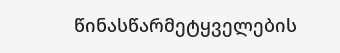წინასწარმეტყველების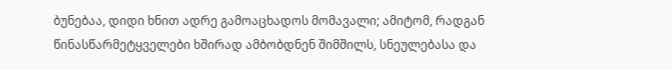ბუნებაა, დიდი ხნით ადრე გამოაცხადოს მომავალი; ამიტომ, რადგან წინასწარმეტყველები ხშირად ამბობდნენ შიმშილს, სნეულებასა და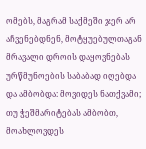ომებს, მაგრამ საქმეში ჯერ არ აჩვენებდნენ, მოტყუებულთაგან მრავალი დროის დაყოვნებას ურწმუნოების საბაბად იღებდა და ამბობდა: მოვიდეს ნათქვამი; თუ ჭეშმარიტებას ამბობთ, მოახლოვდეს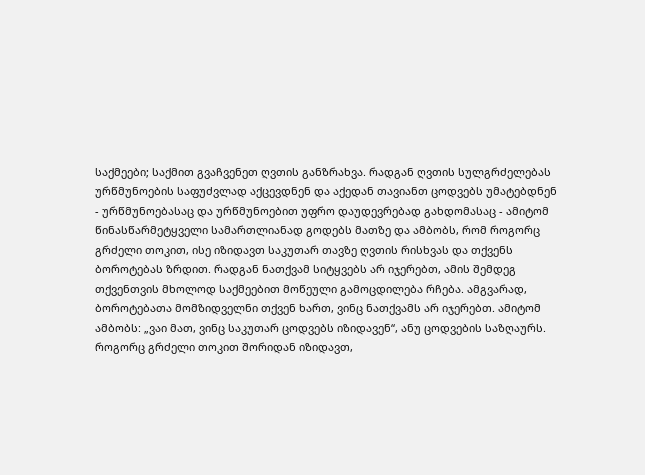საქმეები; საქმით გვაჩვენეთ ღვთის განზრახვა. რადგან ღვთის სულგრძელებას ურწმუნოების საფუძვლად აქცევდნენ და აქედან თავიანთ ცოდვებს უმატებდნენ - ურწმუნოებასაც და ურწმუნოებით უფრო დაუდევრებად გახდომასაც - ამიტომ წინასწარმეტყველი სამართლიანად გოდებს მათზე და ამბობს, რომ როგორც გრძელი თოკით, ისე იზიდავთ საკუთარ თავზე ღვთის რისხვას და თქვენს ბოროტებას ზრდით. რადგან ნათქვამ სიტყვებს არ იჯერებთ, ამის შემდეგ თქვენთვის მხოლოდ საქმეებით მოწეული გამოცდილება რჩება. ამგვარად, ბოროტებათა მომზიდველნი თქვენ ხართ, ვინც ნათქვამს არ იჯერებთ. ამიტომ ამბობს: „ვაი მათ, ვინც საკუთარ ცოდვებს იზიდავენ“, ანუ ცოდვების საზღაურს.
როგორც გრძელი თოკით შორიდან იზიდავთ,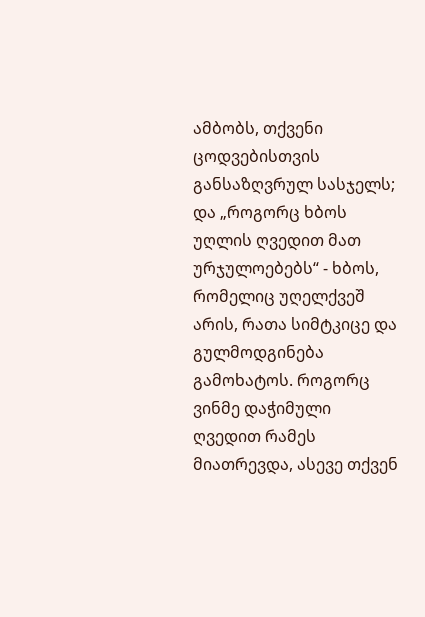ამბობს, თქვენი ცოდვებისთვის განსაზღვრულ სასჯელს; და „როგორც ხბოს უღლის ღვედით მათ ურჯულოებებს“ - ხბოს, რომელიც უღელქვეშ არის, რათა სიმტკიცე და გულმოდგინება გამოხატოს. როგორც ვინმე დაჭიმული ღვედით რამეს მიათრევდა, ასევე თქვენ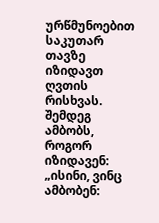ურწმუნოებით საკუთარ თავზე იზიდავთ ღვთის რისხვას. შემდეგ ამბობს, როგორ იზიდავენ: „ისინი, ვინც ამბობენ: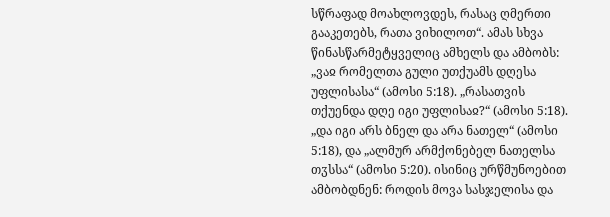სწრაფად მოახლოვდეს, რასაც ღმერთი გააკეთებს, რათა ვიხილოთ“. ამას სხვა წინასწარმეტყველიც ამხელს და ამბობს: „ვაჲ რომელთა გული უთქუამს დღესა უფლისასა“ (ამოსი 5:18). „რასათვის თქუენდა დღე იგი უფლისაჲ?“ (ამოსი 5:18). „და იგი არს ბნელ და არა ნათელ“ (ამოსი 5:18), და „ალმურ არმქონებელ ნათელსა თჳსსა“ (ამოსი 5:20). ისინიც ურწმუნოებით ამბობდნენ: როდის მოვა სასჯელისა და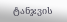ტანჯვის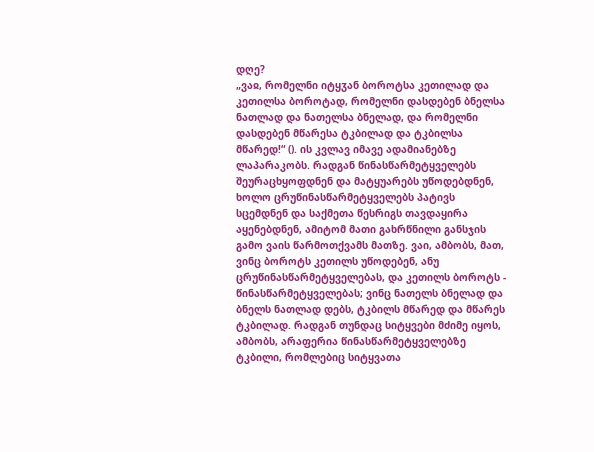დღე?
„ვაჲ, რომელნი იტყჳან ბოროტსა კეთილად და კეთილსა ბოროტად, რომელნი დასდებენ ბნელსა ნათლად და ნათელსა ბნელად, და რომელნი დასდებენ მწარესა ტკბილად და ტკბილსა მწარედ!“ (). ის კვლავ იმავე ადამიანებზე ლაპარაკობს. რადგან წინასწარმეტყველებს შეურაცხყოფდნენ და მატყუარებს უწოდებდნენ, ხოლო ცრუწინასწარმეტყველებს პატივს სცემდნენ და საქმეთა წესრიგს თავდაყირა აყენებდნენ, ამიტომ მათი გახრწნილი განსჯის გამო ვაის წარმოთქვამს მათზე. ვაი, ამბობს, მათ, ვინც ბოროტს კეთილს უწოდებენ, ანუ ცრუწინასწარმეტყველებას, და კეთილს ბოროტს - წინასწარმეტყველებას; ვინც ნათელს ბნელად და ბნელს ნათლად დებს, ტკბილს მწარედ და მწარეს ტკბილად. რადგან თუნდაც სიტყვები მძიმე იყოს, ამბობს, არაფერია წინასწარმეტყველებზე ტკბილი, რომლებიც სიტყვათა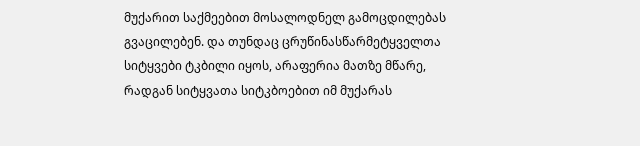მუქარით საქმეებით მოსალოდნელ გამოცდილებას გვაცილებენ. და თუნდაც ცრუწინასწარმეტყველთა სიტყვები ტკბილი იყოს, არაფერია მათზე მწარე, რადგან სიტყვათა სიტკბოებით იმ მუქარას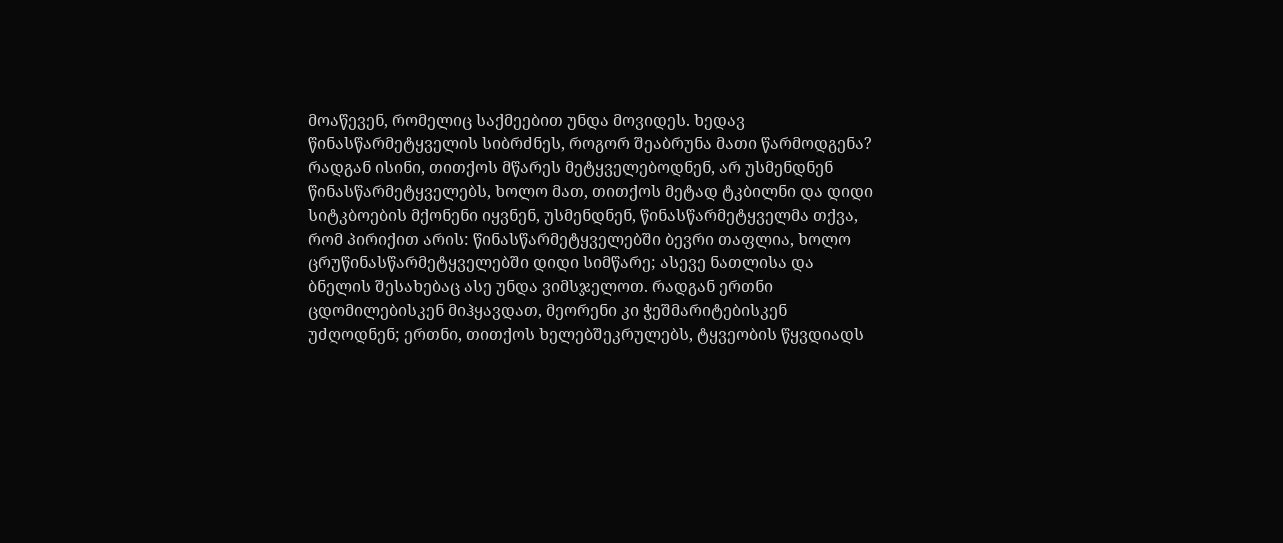მოაწევენ, რომელიც საქმეებით უნდა მოვიდეს. ხედავ წინასწარმეტყველის სიბრძნეს, როგორ შეაბრუნა მათი წარმოდგენა? რადგან ისინი, თითქოს მწარეს მეტყველებოდნენ, არ უსმენდნენ წინასწარმეტყველებს, ხოლო მათ, თითქოს მეტად ტკბილნი და დიდი სიტკბოების მქონენი იყვნენ, უსმენდნენ, წინასწარმეტყველმა თქვა, რომ პირიქით არის: წინასწარმეტყველებში ბევრი თაფლია, ხოლო ცრუწინასწარმეტყველებში დიდი სიმწარე; ასევე ნათლისა და ბნელის შესახებაც ასე უნდა ვიმსჯელოთ. რადგან ერთნი ცდომილებისკენ მიჰყავდათ, მეორენი კი ჭეშმარიტებისკენ უძღოდნენ; ერთნი, თითქოს ხელებშეკრულებს, ტყვეობის წყვდიადს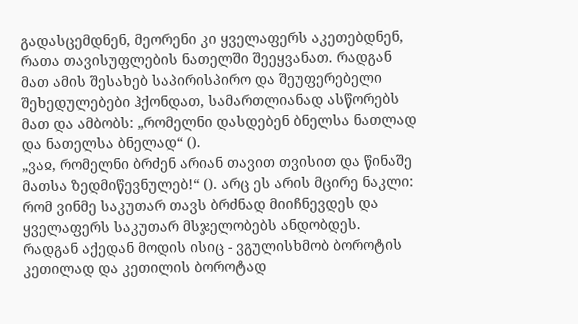გადასცემდნენ, მეორენი კი ყველაფერს აკეთებდნენ, რათა თავისუფლების ნათელში შეეყვანათ. რადგან მათ ამის შესახებ საპირისპირო და შეუფერებელი შეხედულებები ჰქონდათ, სამართლიანად ასწორებს მათ და ამბობს: „რომელნი დასდებენ ბნელსა ნათლად და ნათელსა ბნელად“ ().
„ვაჲ, რომელნი ბრძენ არიან თავით თვისით და წინაშე მათსა ზედმიწევნულებ!“ (). არც ეს არის მცირე ნაკლი: რომ ვინმე საკუთარ თავს ბრძნად მიიჩნევდეს და ყველაფერს საკუთარ მსჯელობებს ანდობდეს. რადგან აქედან მოდის ისიც - ვგულისხმობ ბოროტის კეთილად და კეთილის ბოროტად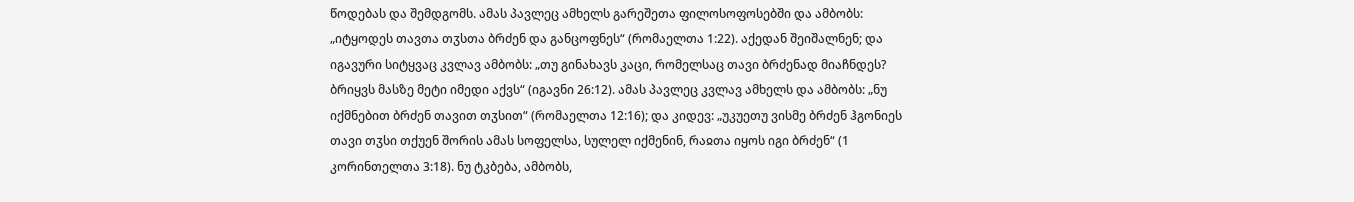წოდებას და შემდგომს. ამას პავლეც ამხელს გარეშეთა ფილოსოფოსებში და ამბობს: „იტყოდეს თავთა თჳსთა ბრძენ და განცოფნეს“ (რომაელთა 1:22). აქედან შეიშალნენ; და იგავური სიტყვაც კვლავ ამბობს: „თუ გინახავს კაცი, რომელსაც თავი ბრძენად მიაჩნდეს? ბრიყვს მასზე მეტი იმედი აქვს“ (იგავნი 26:12). ამას პავლეც კვლავ ამხელს და ამბობს: „ნუ იქმნებით ბრძენ თავით თჳსით“ (რომაელთა 12:16); და კიდევ: „უკუეთუ ვისმე ბრძენ ჰგონიეს თავი თჳსი თქუენ შორის ამას სოფელსა, სულელ იქმენინ, რაჲთა იყოს იგი ბრძენ“ (1 კორინთელთა 3:18). ნუ ტკბება, ამბობს,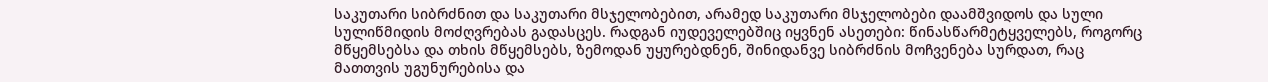საკუთარი სიბრძნით და საკუთარი მსჯელობებით, არამედ საკუთარი მსჯელობები დაამშვიდოს და სული სულიწმიდის მოძღვრებას გადასცეს. რადგან იუდეველებშიც იყვნენ ასეთები: წინასწარმეტყველებს, როგორც მწყემსებსა და თხის მწყემსებს, ზემოდან უყურებდნენ, შინიდანვე სიბრძნის მოჩვენება სურდათ, რაც მათთვის უგუნურებისა და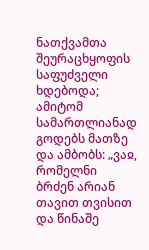ნათქვამთა შეურაცხყოფის საფუძველი ხდებოდა; ამიტომ სამართლიანად გოდებს მათზე და ამბობს: „ვაჲ, რომელნი ბრძენ არიან თავით თვისით და წინაშე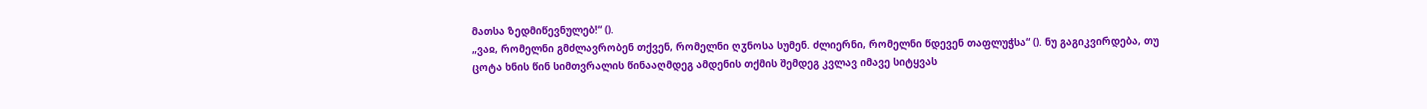მათსა ზედმიწევნულებ!“ ().
„ვაჲ, რომელნი გმძლავრობენ თქვენ, რომელნი ღჳნოსა სუმენ. ძლიერნი, რომელნი წდევენ თაფლუჭსა“ (). ნუ გაგიკვირდება, თუ ცოტა ხნის წინ სიმთვრალის წინააღმდეგ ამდენის თქმის შემდეგ კვლავ იმავე სიტყვას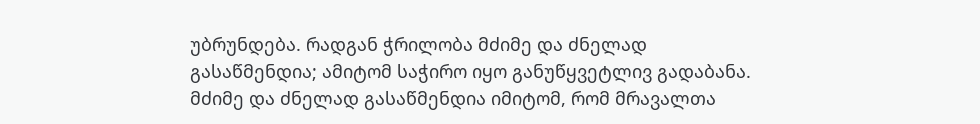უბრუნდება. რადგან ჭრილობა მძიმე და ძნელად გასაწმენდია; ამიტომ საჭირო იყო განუწყვეტლივ გადაბანა. მძიმე და ძნელად გასაწმენდია იმიტომ, რომ მრავალთა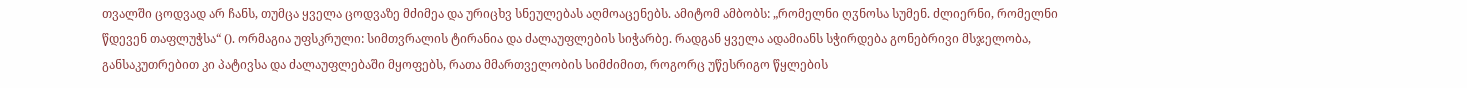თვალში ცოდვად არ ჩანს, თუმცა ყველა ცოდვაზე მძიმეა და ურიცხვ სნეულებას აღმოაცენებს. ამიტომ ამბობს: „რომელნი ღჳნოსა სუმენ. ძლიერნი, რომელნი წდევენ თაფლუჭსა“ (). ორმაგია უფსკრული: სიმთვრალის ტირანია და ძალაუფლების სიჭარბე. რადგან ყველა ადამიანს სჭირდება გონებრივი მსჯელობა, განსაკუთრებით კი პატივსა და ძალაუფლებაში მყოფებს, რათა მმართველობის სიმძიმით, როგორც უწესრიგო წყლების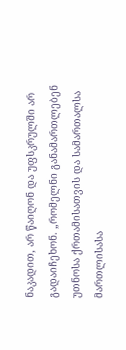ნაკადით, არ წაიღონ და უფსკრულში არ გადაიჩეხონ. „რომელნი განამართლებენ უთნოსა ქრთამისათვის და სამართალსა მართლისასა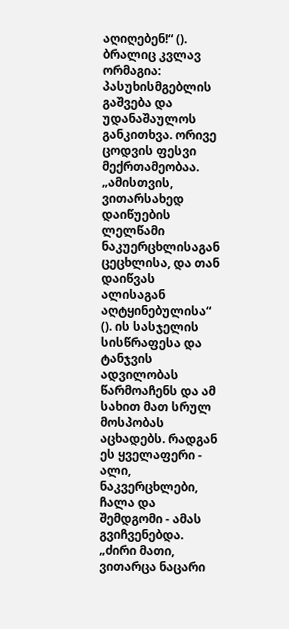აღიღებენ!“ (). ბრალიც კვლავ ორმაგია: პასუხისმგებლის გაშვება და უდანაშაულოს განკითხვა. ორივე ცოდვის ფესვი მექრთამეობაა.
„ამისთვის, ვითარსახედ დაიწუების ლელწამი ნაკუერცხლისაგან ცეცხლისა, და თან დაიწვას ალისაგან აღტყინებულისა“ (). ის სასჯელის სისწრაფესა და ტანჯვის ადვილობას წარმოაჩენს და ამ სახით მათ სრულ მოსპობას აცხადებს. რადგან ეს ყველაფერი - ალი, ნაკვერცხლები, ჩალა და შემდგომი - ამას გვიჩვენებდა. „ძირი მათი, ვითარცა ნაცარი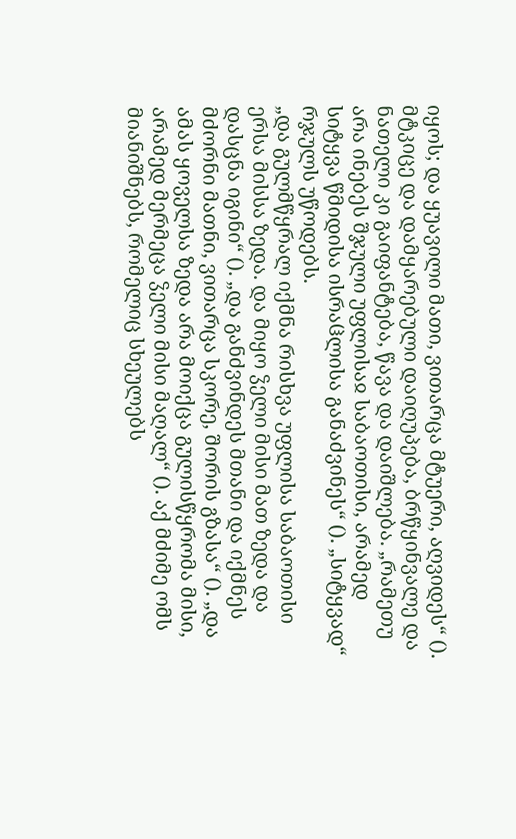იყოს; და ყუავილი მათი, ვითარცა მტუერი, აღვიდეს“ (). მტკიცე და დამყარებული დაიღუპება, ბრწყინვალე და ნათელი კი გაიფანტება, წავა და დაიშლება. „რამეთუ არა ინებეს შჯული უფლისაჲ საბაოთისი, არამედ სიტყვა წმიდისა ისრაჱლისა განაძვინეს“ (). „სიტყვად“ რჯულს უწოდებს.
„და გულმწყრალ იქმნა რისხვა უფლისა საბაოთისი ერსა მისსა ზედა. და მიყო ჴელი მისი მათ ზედა და დასცნა იგინი“ (). „და განძვინდეს მთანი და იქმნეს მძორნი მათნი, ვითარცა სკორე, შორის გზასა“ (). „და ამას ყოველსა ზედა არა მოიქცა გულისწყრომა მისი, არამედ მერმეცა ჴელი მისი მაღალ“ (). აქ მძიმე ომს მიანიშნებს, რომელიც სხეულებს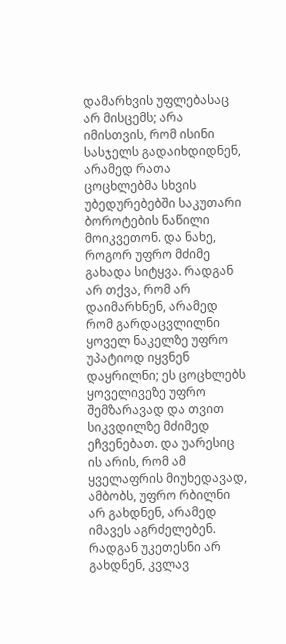დამარხვის უფლებასაც არ მისცემს; არა იმისთვის, რომ ისინი სასჯელს გადაიხდიდნენ, არამედ რათა ცოცხლებმა სხვის უბედურებებში საკუთარი ბოროტების ნაწილი მოიკვეთონ. და ნახე, როგორ უფრო მძიმე გახადა სიტყვა. რადგან არ თქვა, რომ არ დაიმარხნენ, არამედ რომ გარდაცვლილნი ყოველ ნაკელზე უფრო უპატიოდ იყვნენ დაყრილნი; ეს ცოცხლებს ყოველივეზე უფრო შემზარავად და თვით სიკვდილზე მძიმედ ეჩვენებათ. და უარესიც ის არის, რომ ამ ყველაფრის მიუხედავად, ამბობს, უფრო რბილნი არ გახდნენ, არამედ იმავეს აგრძელებენ. რადგან უკეთესნი არ გახდნენ, კვლავ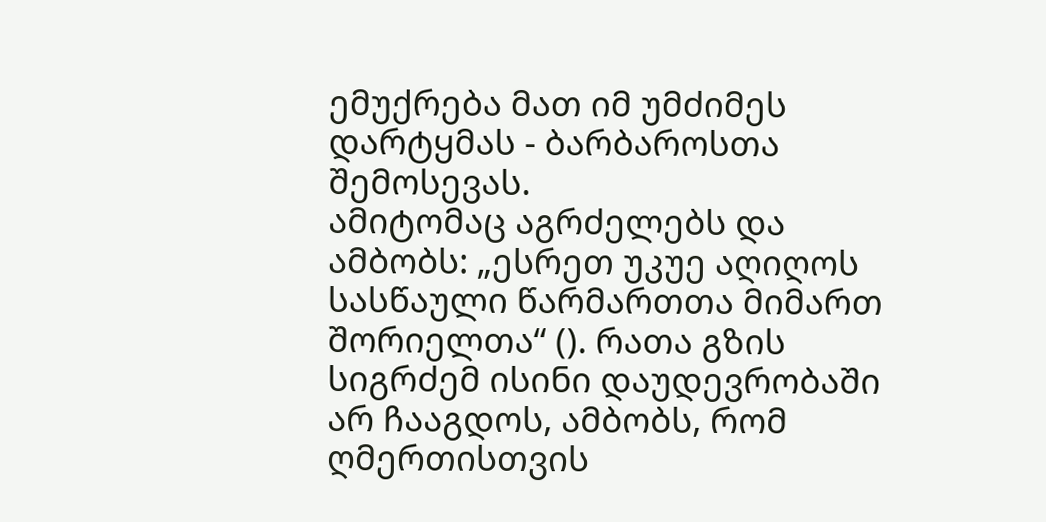ემუქრება მათ იმ უმძიმეს დარტყმას - ბარბაროსთა შემოსევას.
ამიტომაც აგრძელებს და ამბობს: „ესრეთ უკუე აღიღოს სასწაული წარმართთა მიმართ შორიელთა“ (). რათა გზის სიგრძემ ისინი დაუდევრობაში არ ჩააგდოს, ამბობს, რომ ღმერთისთვის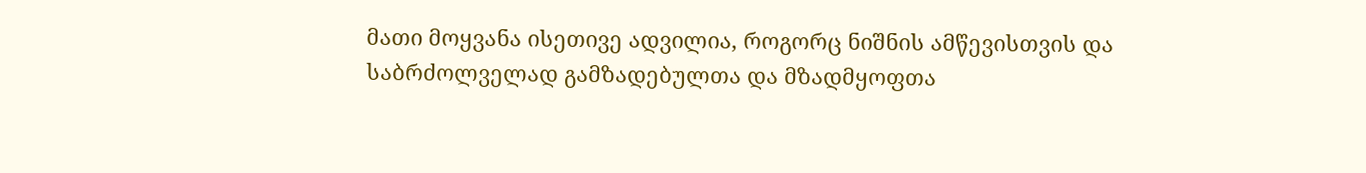მათი მოყვანა ისეთივე ადვილია, როგორც ნიშნის ამწევისთვის და საბრძოლველად გამზადებულთა და მზადმყოფთა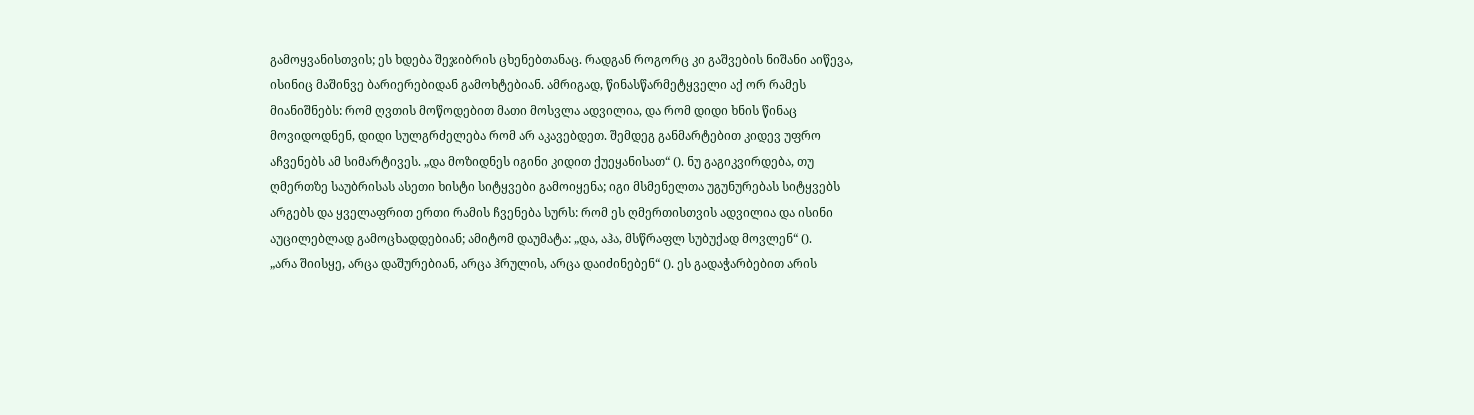გამოყვანისთვის; ეს ხდება შეჯიბრის ცხენებთანაც. რადგან როგორც კი გაშვების ნიშანი აიწევა, ისინიც მაშინვე ბარიერებიდან გამოხტებიან. ამრიგად, წინასწარმეტყველი აქ ორ რამეს მიანიშნებს: რომ ღვთის მოწოდებით მათი მოსვლა ადვილია, და რომ დიდი ხნის წინაც მოვიდოდნენ, დიდი სულგრძელება რომ არ აკავებდეთ. შემდეგ განმარტებით კიდევ უფრო აჩვენებს ამ სიმარტივეს. „და მოზიდნეს იგინი კიდით ქუეყანისათ“ (). ნუ გაგიკვირდება, თუ ღმერთზე საუბრისას ასეთი ხისტი სიტყვები გამოიყენა; იგი მსმენელთა უგუნურებას სიტყვებს არგებს და ყველაფრით ერთი რამის ჩვენება სურს: რომ ეს ღმერთისთვის ადვილია და ისინი აუცილებლად გამოცხადდებიან; ამიტომ დაუმატა: „და, აჰა, მსწრაფლ სუბუქად მოვლენ“ ().
„არა შიისყე, არცა დაშურებიან, არცა ჰრულის, არცა დაიძინებენ“ (). ეს გადაჭარბებით არის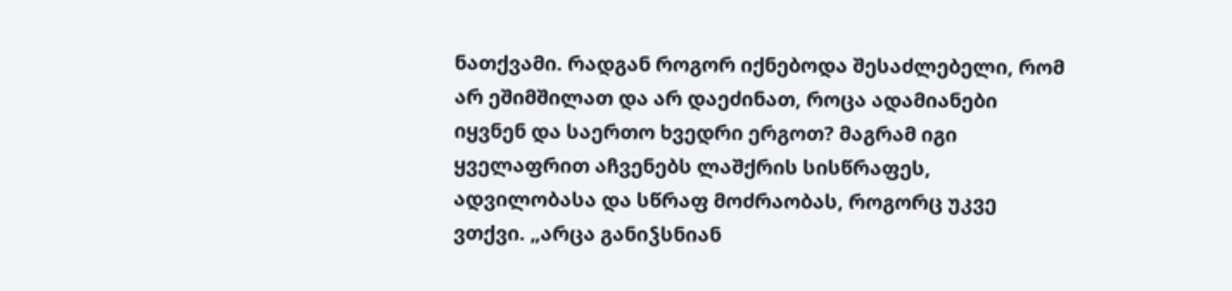ნათქვამი. რადგან როგორ იქნებოდა შესაძლებელი, რომ არ ეშიმშილათ და არ დაეძინათ, როცა ადამიანები იყვნენ და საერთო ხვედრი ერგოთ? მაგრამ იგი ყველაფრით აჩვენებს ლაშქრის სისწრაფეს, ადვილობასა და სწრაფ მოძრაობას, როგორც უკვე ვთქვი. „არცა განიჴსნიან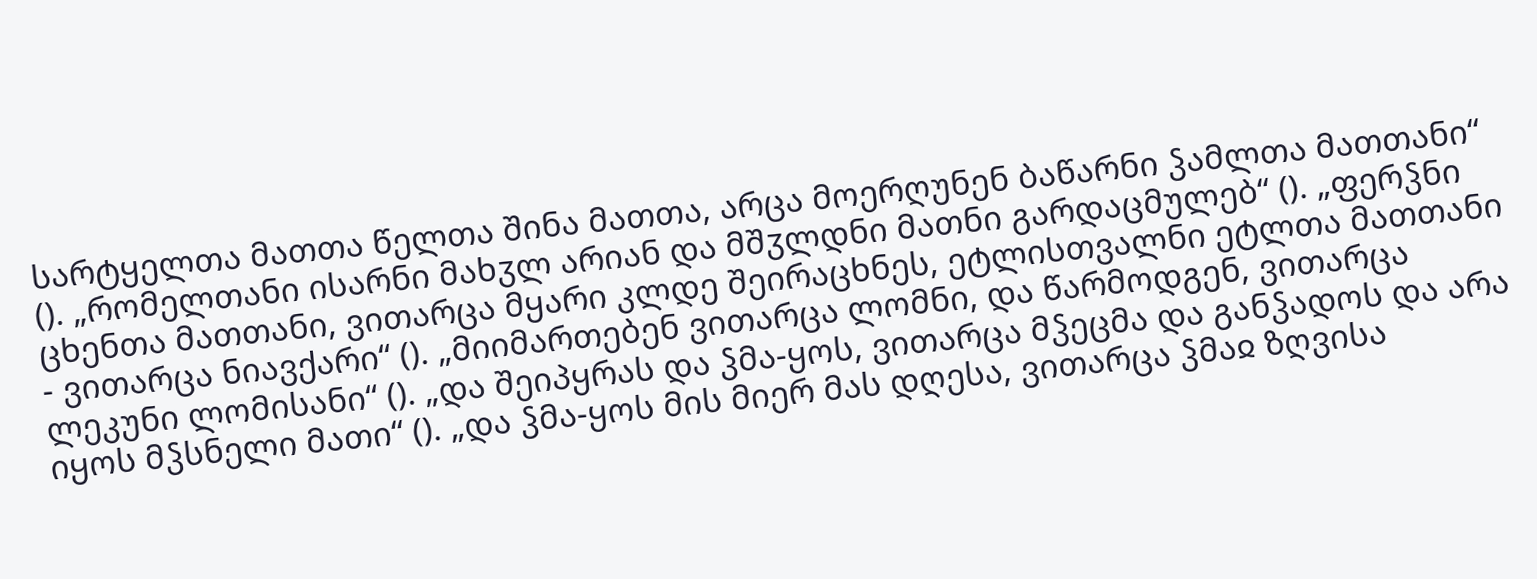სარტყელთა მათთა წელთა შინა მათთა, არცა მოერღუნენ ბაწარნი ჴამლთა მათთანი“ (). „რომელთანი ისარნი მახჳლ არიან და მშჳლდნი მათნი გარდაცმულებ“ (). „ფერჴნი ცხენთა მათთანი, ვითარცა მყარი კლდე შეირაცხნეს, ეტლისთვალნი ეტლთა მათთანი - ვითარცა ნიავქარი“ (). „მიიმართებენ ვითარცა ლომნი, და წარმოდგენ, ვითარცა ლეკუნი ლომისანი“ (). „და შეიპყრას და ჴმა-ყოს, ვითარცა მჴეცმა და განჴადოს და არა იყოს მჴსნელი მათი“ (). „და ჴმა-ყოს მის მიერ მას დღესა, ვითარცა ჴმაჲ ზღვისა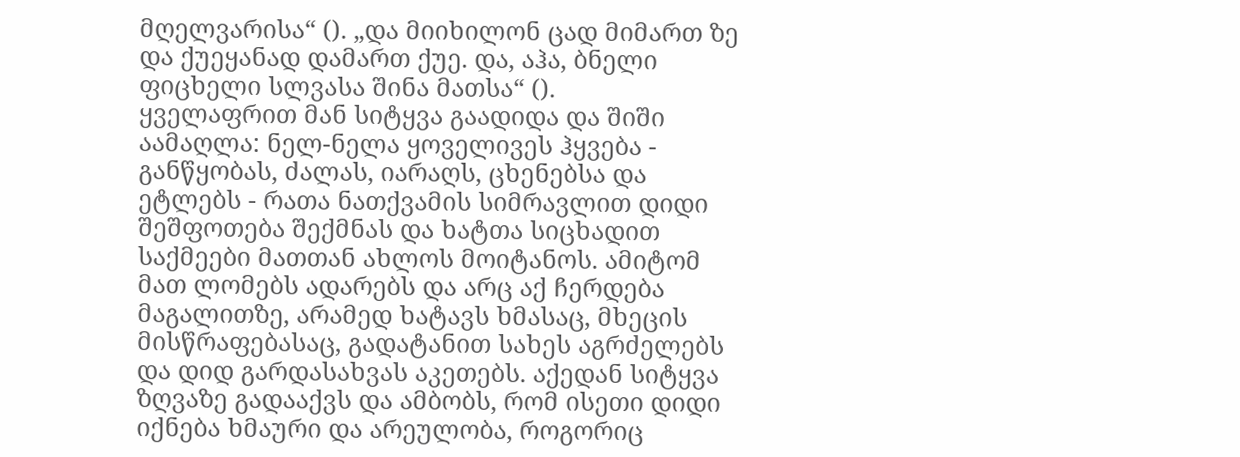მღელვარისა“ (). „და მიიხილონ ცად მიმართ ზე და ქუეყანად დამართ ქუე. და, აჰა, ბნელი ფიცხელი სლვასა შინა მათსა“ ().
ყველაფრით მან სიტყვა გაადიდა და შიში აამაღლა: ნელ-ნელა ყოველივეს ჰყვება - განწყობას, ძალას, იარაღს, ცხენებსა და ეტლებს - რათა ნათქვამის სიმრავლით დიდი შეშფოთება შექმნას და ხატთა სიცხადით საქმეები მათთან ახლოს მოიტანოს. ამიტომ მათ ლომებს ადარებს და არც აქ ჩერდება მაგალითზე, არამედ ხატავს ხმასაც, მხეცის მისწრაფებასაც, გადატანით სახეს აგრძელებს და დიდ გარდასახვას აკეთებს. აქედან სიტყვა ზღვაზე გადააქვს და ამბობს, რომ ისეთი დიდი იქნება ხმაური და არეულობა, როგორიც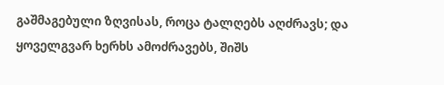გაშმაგებული ზღვისას, როცა ტალღებს აღძრავს; და ყოველგვარ ხერხს ამოძრავებს, შიშს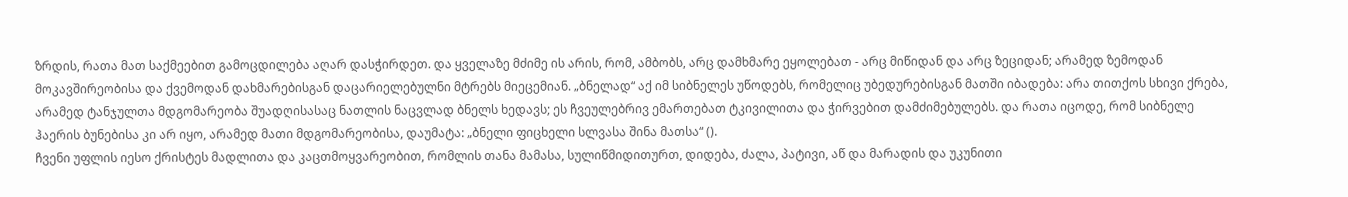ზრდის, რათა მათ საქმეებით გამოცდილება აღარ დასჭირდეთ. და ყველაზე მძიმე ის არის, რომ, ამბობს, არც დამხმარე ეყოლებათ - არც მიწიდან და არც ზეციდან; არამედ ზემოდან მოკავშირეობისა და ქვემოდან დახმარებისგან დაცარიელებულნი მტრებს მიეცემიან. „ბნელად“ აქ იმ სიბნელეს უწოდებს, რომელიც უბედურებისგან მათში იბადება: არა თითქოს სხივი ქრება, არამედ ტანჯულთა მდგომარეობა შუადღისასაც ნათლის ნაცვლად ბნელს ხედავს; ეს ჩვეულებრივ ემართებათ ტკივილითა და ჭირვებით დამძიმებულებს. და რათა იცოდე, რომ სიბნელე ჰაერის ბუნებისა კი არ იყო, არამედ მათი მდგომარეობისა, დაუმატა: „ბნელი ფიცხელი სლვასა შინა მათსა“ ().
ჩვენი უფლის იესო ქრისტეს მადლითა და კაცთმოყვარეობით, რომლის თანა მამასა, სულიწმიდითურთ, დიდება, ძალა, პატივი, აწ და მარადის და უკუნითი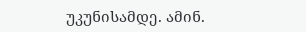უკუნისამდე. ამინ.